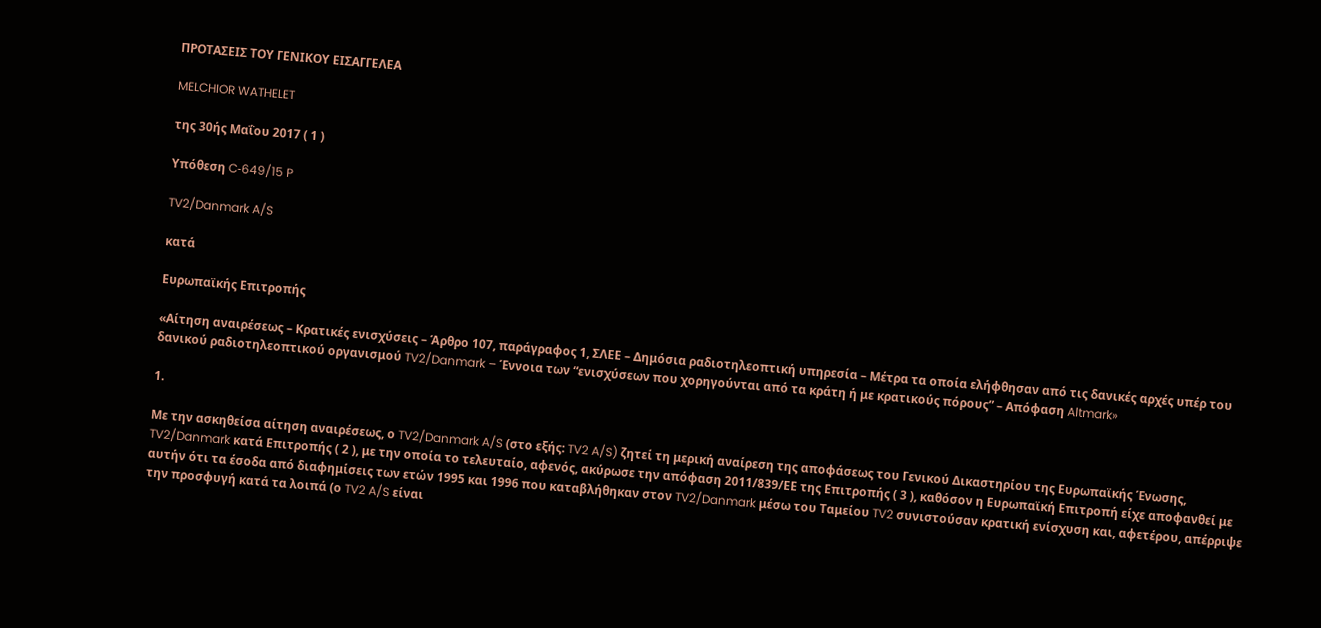ΠΡΟΤΑΣΕΙΣ ΤΟΥ ΓΕΝΙΚΟΥ ΕΙΣΑΓΓΕΛΕΑ

MELCHIOR WATHELET

της 30ής Μαΐου 2017 ( 1 )

Υπόθεση C‑649/15 P

TV2/Danmark A/S

κατά

Ευρωπαϊκής Επιτροπής

«Αίτηση αναιρέσεως – Κρατικές ενισχύσεις – Άρθρο 107, παράγραφος 1, ΣΛΕΕ – Δημόσια ραδιοτηλεοπτική υπηρεσία – Μέτρα τα οποία ελήφθησαν από τις δανικές αρχές υπέρ του δανικού ραδιοτηλεοπτικού οργανισμού TV2/Danmark – Έννοια των “ενισχύσεων που χορηγούνται από τα κράτη ή με κρατικούς πόρους” – Απόφαση Altmark»

1.

Με την ασκηθείσα αίτηση αναιρέσεως, ο TV2/Danmark A/S (στο εξής: TV2 A/S) ζητεί τη μερική αναίρεση της αποφάσεως του Γενικού Δικαστηρίου της Ευρωπαϊκής Ένωσης, TV2/Danmark κατά Επιτροπής ( 2 ), με την οποία το τελευταίο, αφενός, ακύρωσε την απόφαση 2011/839/ΕΕ της Επιτροπής ( 3 ), καθόσον η Ευρωπαϊκή Επιτροπή είχε αποφανθεί με αυτήν ότι τα έσοδα από διαφημίσεις των ετών 1995 και 1996 που καταβλήθηκαν στον TV2/Danmark μέσω του Ταμείου TV2 συνιστούσαν κρατική ενίσχυση και, αφετέρου, απέρριψε την προσφυγή κατά τα λοιπά (ο TV2 A/S είναι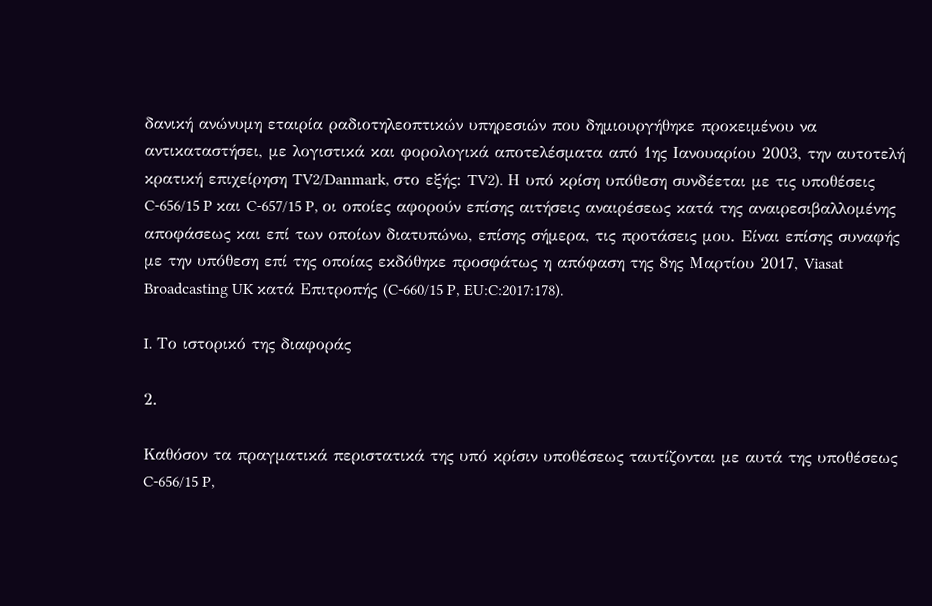δανική ανώνυμη εταιρία ραδιοτηλεοπτικών υπηρεσιών που δημιουργήθηκε προκειμένου να αντικαταστήσει, με λογιστικά και φορολογικά αποτελέσματα από 1ης Ιανουαρίου 2003, την αυτοτελή κρατική επιχείρηση TV2/Danmark, στο εξής: TV2). Η υπό κρίση υπόθεση συνδέεται με τις υποθέσεις C‑656/15 P και C‑657/15 P, οι οποίες αφορούν επίσης αιτήσεις αναιρέσεως κατά της αναιρεσιβαλλομένης αποφάσεως και επί των οποίων διατυπώνω, επίσης σήμερα, τις προτάσεις μου. Είναι επίσης συναφής με την υπόθεση επί της οποίας εκδόθηκε προσφάτως η απόφαση της 8ης Μαρτίου 2017, Viasat Broadcasting UK κατά Επιτροπής (C‑660/15 P, EU:C:2017:178).

I. Το ιστορικό της διαφοράς

2.

Καθόσον τα πραγματικά περιστατικά της υπό κρίσιν υποθέσεως ταυτίζονται με αυτά της υποθέσεως C‑656/15 P,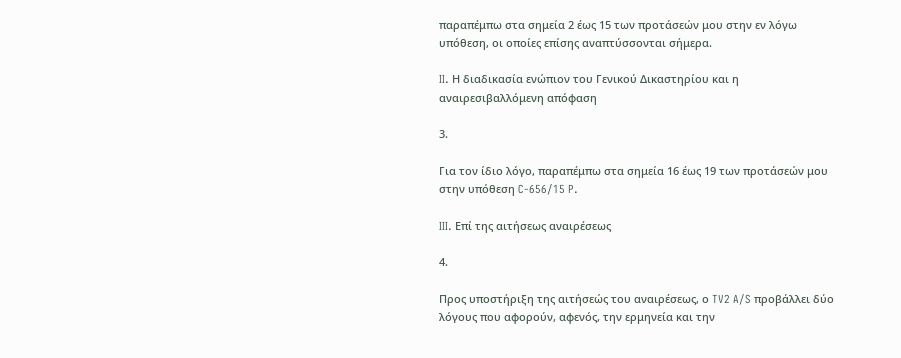παραπέμπω στα σημεία 2 έως 15 των προτάσεών μου στην εν λόγω υπόθεση, οι οποίες επίσης αναπτύσσονται σήμερα.

II. Η διαδικασία ενώπιον του Γενικού Δικαστηρίου και η αναιρεσιβαλλόμενη απόφαση

3.

Για τον ίδιο λόγο, παραπέμπω στα σημεία 16 έως 19 των προτάσεών μου στην υπόθεση C‑656/15 P.

III. Επί της αιτήσεως αναιρέσεως

4.

Προς υποστήριξη της αιτήσεώς του αναιρέσεως, ο TV2 A/S προβάλλει δύο λόγους που αφορούν, αφενός, την ερμηνεία και την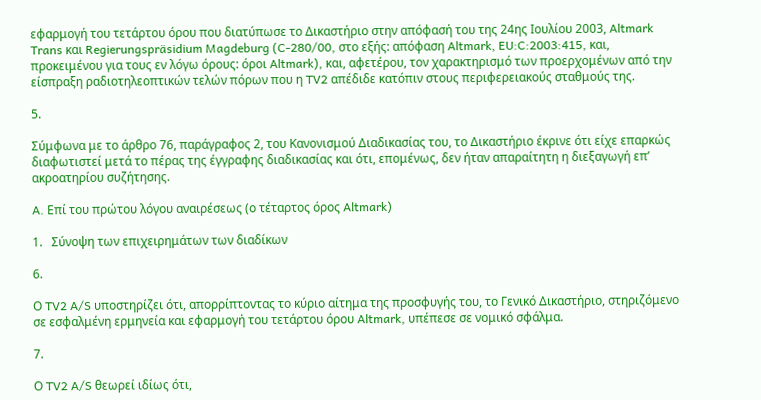εφαρμογή του τετάρτου όρου που διατύπωσε το Δικαστήριο στην απόφασή του της 24ης Ιουλίου 2003, Altmark Trans και Regierungspräsidium Magdeburg (C‑280/00, στο εξής: απόφαση Altmark, EU:C:2003:415, και, προκειμένου για τους εν λόγω όρους: όροι Altmark), και, αφετέρου, τον χαρακτηρισμό των προερχομένων από την είσπραξη ραδιοτηλεοπτικών τελών πόρων που η TV2 απέδιδε κατόπιν στους περιφερειακούς σταθμούς της.

5.

Σύμφωνα με το άρθρο 76, παράγραφος 2, του Κανονισμού Διαδικασίας του, το Δικαστήριο έκρινε ότι είχε επαρκώς διαφωτιστεί μετά το πέρας της έγγραφης διαδικασίας και ότι, επομένως, δεν ήταν απαραίτητη η διεξαγωγή επ’ ακροατηρίου συζήτησης.

A. Επί του πρώτου λόγου αναιρέσεως (ο τέταρτος όρος Altmark)

1.   Σύνοψη των επιχειρημάτων των διαδίκων

6.

Ο TV2 A/S υποστηρίζει ότι, απορρίπτοντας το κύριο αίτημα της προσφυγής του, το Γενικό Δικαστήριο, στηριζόμενο σε εσφαλμένη ερμηνεία και εφαρμογή του τετάρτου όρου Altmark, υπέπεσε σε νομικό σφάλμα.

7.

Ο TV2 A/S θεωρεί ιδίως ότι,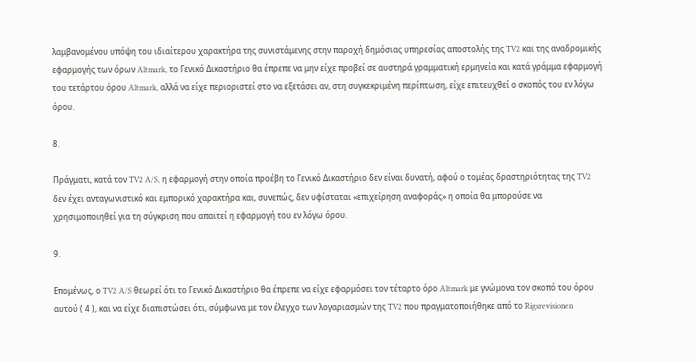λαμβανομένου υπόψη του ιδιαίτερου χαρακτήρα της συνιστάμενης στην παροχή δημόσιας υπηρεσίας αποστολής της TV2 και της αναδρομικής εφαρμογής των όρων Altmark, το Γενικό Δικαστήριο θα έπρεπε να μην είχε προβεί σε αυστηρά γραμματική ερμηνεία και κατά γράμμα εφαρμογή του τετάρτου όρου Altmark, αλλά να είχε περιοριστεί στο να εξετάσει αν, στη συγκεκριμένη περίπτωση, είχε επιτευχθεί ο σκοπός του εν λόγω όρου.

8.

Πράγματι, κατά τον TV2 A/S, η εφαρμογή στην οποία προέβη το Γενικό Δικαστήριο δεν είναι δυνατή, αφού ο τομέας δραστηριότητας της TV2 δεν έχει ανταγωνιστικό και εμπορικό χαρακτήρα και, συνεπώς, δεν υφίσταται «επιχείρηση αναφοράς» η οποία θα μπορούσε να χρησιμοποιηθεί για τη σύγκριση που απαιτεί η εφαρμογή του εν λόγω όρου.

9.

Επομένως, ο TV2 A/S θεωρεί ότι το Γενικό Δικαστήριο θα έπρεπε να είχε εφαρμόσει τον τέταρτο όρο Altmark με γνώμονα τον σκοπό του όρου αυτού ( 4 ), και να είχε διαπιστώσει ότι, σύμφωνα με τον έλεγχο των λογαριασμών της TV2 που πραγματοποιήθηκε από το Rigsrevisionen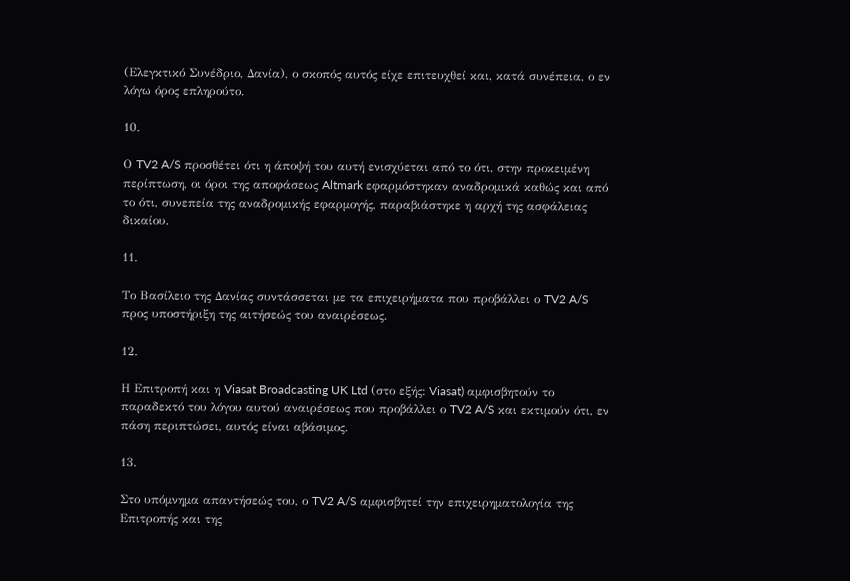(Ελεγκτικό Συνέδριο, Δανία), ο σκοπός αυτός είχε επιτευχθεί και, κατά συνέπεια, ο εν λόγω όρος επληρούτο.

10.

Ο TV2 A/S προσθέτει ότι η άποψή του αυτή ενισχύεται από το ότι, στην προκειμένη περίπτωση, οι όροι της αποφάσεως Altmark εφαρμόστηκαν αναδρομικά καθώς και από το ότι, συνεπεία της αναδρομικής εφαρμογής, παραβιάστηκε η αρχή της ασφάλειας δικαίου.

11.

Το Βασίλειο της Δανίας συντάσσεται με τα επιχειρήματα που προβάλλει ο TV2 A/S προς υποστήριξη της αιτήσεώς του αναιρέσεως.

12.

Η Επιτροπή και η Viasat Broadcasting UK Ltd (στο εξής: Viasat) αμφισβητούν το παραδεκτό του λόγου αυτού αναιρέσεως που προβάλλει ο TV2 A/S και εκτιμούν ότι, εν πάση περιπτώσει, αυτός είναι αβάσιμος.

13.

Στο υπόμνημα απαντήσεώς του, ο TV2 A/S αμφισβητεί την επιχειρηματολογία της Επιτροπής και της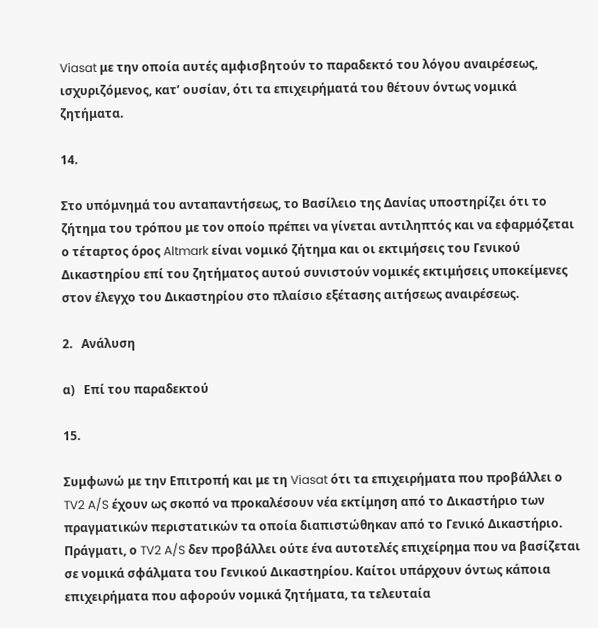Viasat με την οποία αυτές αμφισβητούν το παραδεκτό του λόγου αναιρέσεως, ισχυριζόμενος, κατ’ ουσίαν, ότι τα επιχειρήματά του θέτουν όντως νομικά ζητήματα.

14.

Στο υπόμνημά του ανταπαντήσεως, το Βασίλειο της Δανίας υποστηρίζει ότι το ζήτημα του τρόπου με τον οποίο πρέπει να γίνεται αντιληπτός και να εφαρμόζεται ο τέταρτος όρος Altmark είναι νομικό ζήτημα και οι εκτιμήσεις του Γενικού Δικαστηρίου επί του ζητήματος αυτού συνιστούν νομικές εκτιμήσεις υποκείμενες στον έλεγχο του Δικαστηρίου στο πλαίσιο εξέτασης αιτήσεως αναιρέσεως.

2.   Ανάλυση

α)   Επί του παραδεκτού

15.

Συμφωνώ με την Επιτροπή και με τη Viasat ότι τα επιχειρήματα που προβάλλει ο TV2 A/S έχουν ως σκοπό να προκαλέσουν νέα εκτίμηση από το Δικαστήριο των πραγματικών περιστατικών τα οποία διαπιστώθηκαν από το Γενικό Δικαστήριο. Πράγματι, ο TV2 A/S δεν προβάλλει ούτε ένα αυτοτελές επιχείρημα που να βασίζεται σε νομικά σφάλματα του Γενικού Δικαστηρίου. Καίτοι υπάρχουν όντως κάποια επιχειρήματα που αφορούν νομικά ζητήματα, τα τελευταία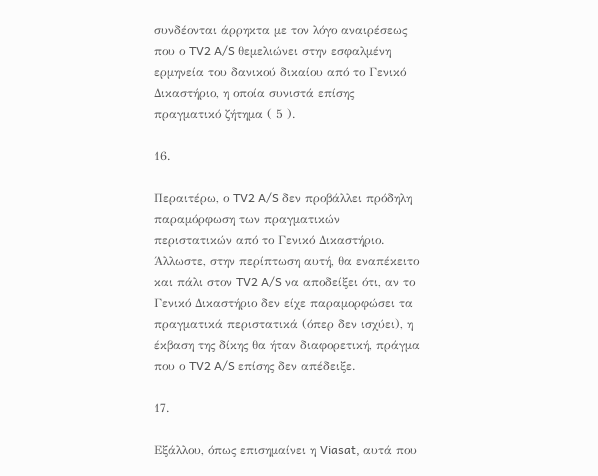συνδέονται άρρηκτα με τον λόγο αναιρέσεως που ο TV2 A/S θεμελιώνει στην εσφαλμένη ερμηνεία του δανικού δικαίου από το Γενικό Δικαστήριο, η οποία συνιστά επίσης πραγματικό ζήτημα ( 5 ).

16.

Περαιτέρω, ο TV2 A/S δεν προβάλλει πρόδηλη παραμόρφωση των πραγματικών περιστατικών από το Γενικό Δικαστήριο. Άλλωστε, στην περίπτωση αυτή, θα εναπέκειτο και πάλι στον TV2 A/S να αποδείξει ότι, αν το Γενικό Δικαστήριο δεν είχε παραμορφώσει τα πραγματικά περιστατικά (όπερ δεν ισχύει), η έκβαση της δίκης θα ήταν διαφορετική, πράγμα που ο TV2 A/S επίσης δεν απέδειξε.

17.

Εξάλλου, όπως επισημαίνει η Viasat, αυτά που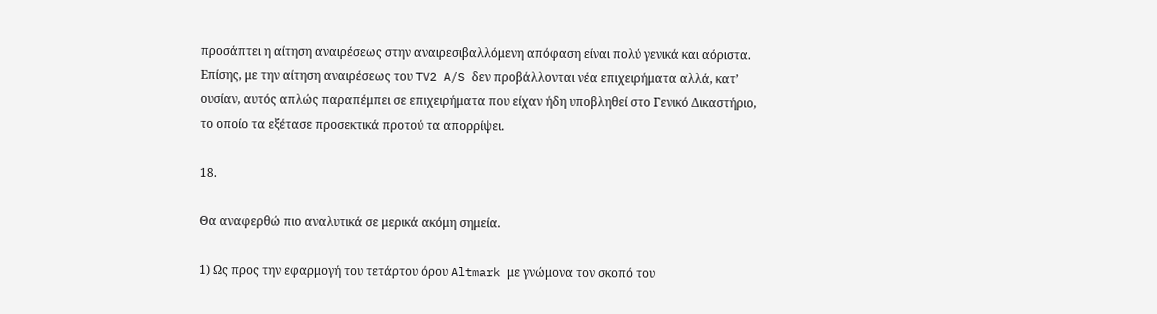προσάπτει η αίτηση αναιρέσεως στην αναιρεσιβαλλόμενη απόφαση είναι πολύ γενικά και αόριστα. Επίσης, με την αίτηση αναιρέσεως του TV2 A/S δεν προβάλλονται νέα επιχειρήματα αλλά, κατ’ ουσίαν, αυτός απλώς παραπέμπει σε επιχειρήματα που είχαν ήδη υποβληθεί στο Γενικό Δικαστήριο, το οποίο τα εξέτασε προσεκτικά προτού τα απορρίψει.

18.

Θα αναφερθώ πιο αναλυτικά σε μερικά ακόμη σημεία.

1) Ως προς την εφαρμογή του τετάρτου όρου Altmark με γνώμονα τον σκοπό του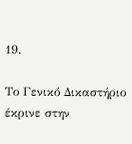19.

Το Γενικό Δικαστήριο έκρινε στην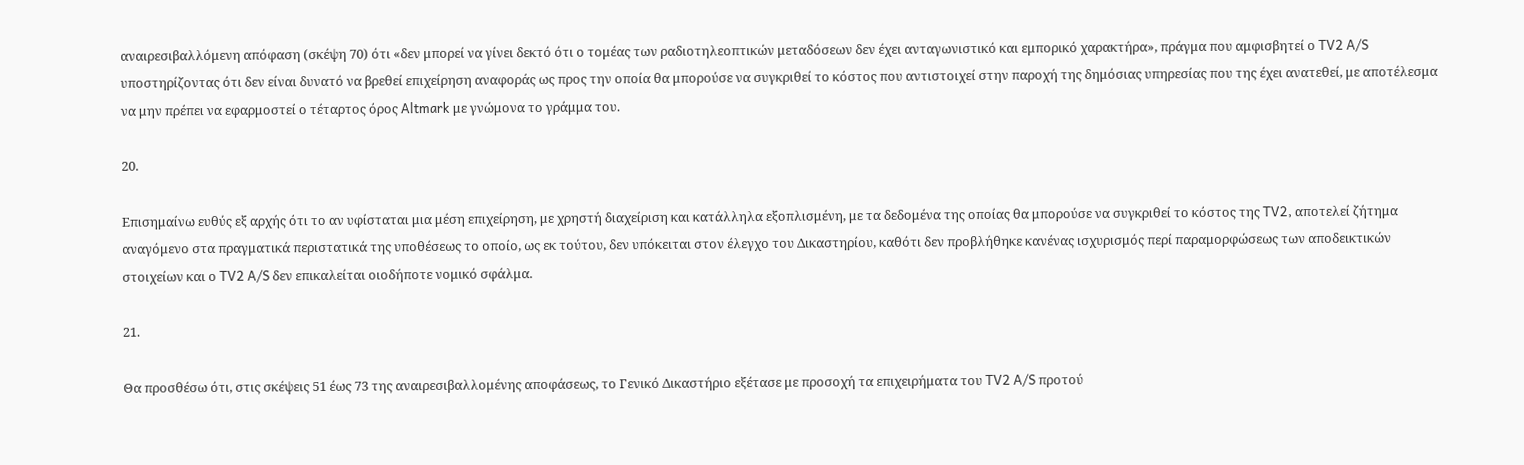αναιρεσιβαλλόμενη απόφαση (σκέψη 70) ότι «δεν μπορεί να γίνει δεκτό ότι ο τομέας των ραδιοτηλεοπτικών μεταδόσεων δεν έχει ανταγωνιστικό και εμπορικό χαρακτήρα», πράγμα που αμφισβητεί ο TV2 A/S υποστηρίζοντας ότι δεν είναι δυνατό να βρεθεί επιχείρηση αναφοράς ως προς την οποία θα μπορούσε να συγκριθεί το κόστος που αντιστοιχεί στην παροχή της δημόσιας υπηρεσίας που της έχει ανατεθεί, με αποτέλεσμα να μην πρέπει να εφαρμοστεί ο τέταρτος όρος Altmark με γνώμονα το γράμμα του.

20.

Επισημαίνω ευθύς εξ αρχής ότι το αν υφίσταται μια μέση επιχείρηση, με χρηστή διαχείριση και κατάλληλα εξοπλισμένη, με τα δεδομένα της οποίας θα μπορούσε να συγκριθεί το κόστος της TV2, αποτελεί ζήτημα αναγόμενο στα πραγματικά περιστατικά της υποθέσεως το οποίο, ως εκ τούτου, δεν υπόκειται στον έλεγχο του Δικαστηρίου, καθότι δεν προβλήθηκε κανένας ισχυρισμός περί παραμορφώσεως των αποδεικτικών στοιχείων και ο TV2 A/S δεν επικαλείται οιοδήποτε νομικό σφάλμα.

21.

Θα προσθέσω ότι, στις σκέψεις 51 έως 73 της αναιρεσιβαλλομένης αποφάσεως, το Γενικό Δικαστήριο εξέτασε με προσοχή τα επιχειρήματα του TV2 A/S προτού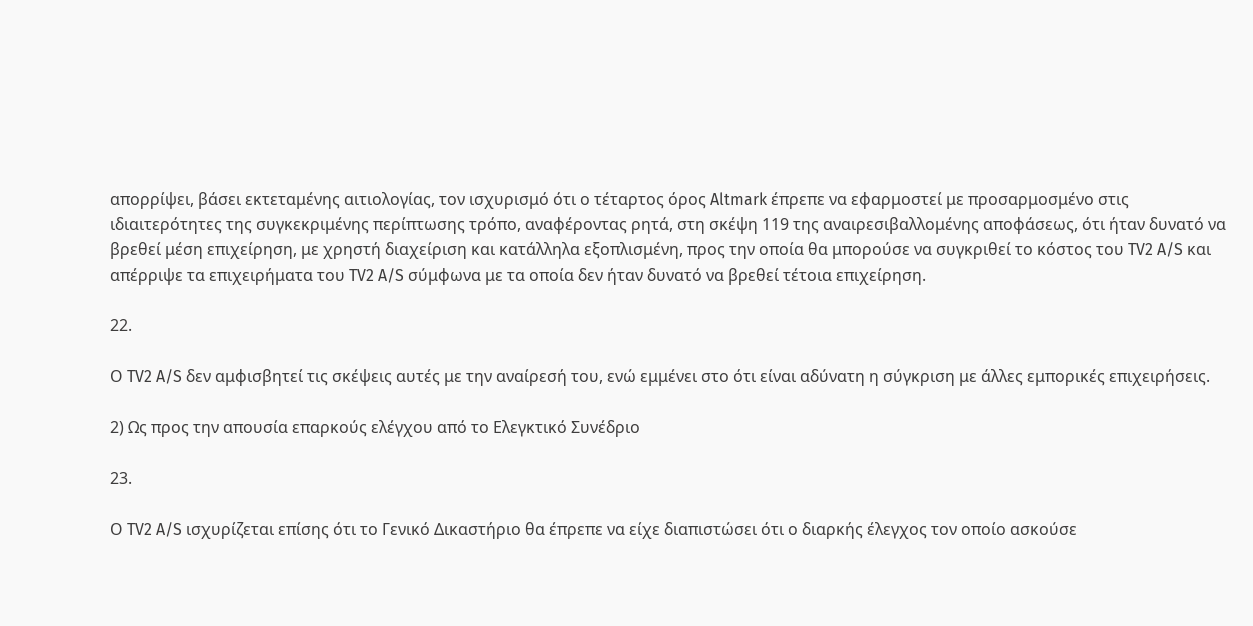απορρίψει, βάσει εκτεταμένης αιτιολογίας, τον ισχυρισμό ότι ο τέταρτος όρος Altmark έπρεπε να εφαρμοστεί με προσαρμοσμένο στις ιδιαιτερότητες της συγκεκριμένης περίπτωσης τρόπο, αναφέροντας ρητά, στη σκέψη 119 της αναιρεσιβαλλομένης αποφάσεως, ότι ήταν δυνατό να βρεθεί μέση επιχείρηση, με χρηστή διαχείριση και κατάλληλα εξοπλισμένη, προς την οποία θα μπορούσε να συγκριθεί το κόστος του TV2 A/S και απέρριψε τα επιχειρήματα του TV2 A/S σύμφωνα με τα οποία δεν ήταν δυνατό να βρεθεί τέτοια επιχείρηση.

22.

Ο TV2 A/S δεν αμφισβητεί τις σκέψεις αυτές με την αναίρεσή του, ενώ εμμένει στο ότι είναι αδύνατη η σύγκριση με άλλες εμπορικές επιχειρήσεις.

2) Ως προς την απουσία επαρκούς ελέγχου από το Ελεγκτικό Συνέδριο

23.

Ο TV2 A/S ισχυρίζεται επίσης ότι το Γενικό Δικαστήριο θα έπρεπε να είχε διαπιστώσει ότι ο διαρκής έλεγχος τον οποίο ασκούσε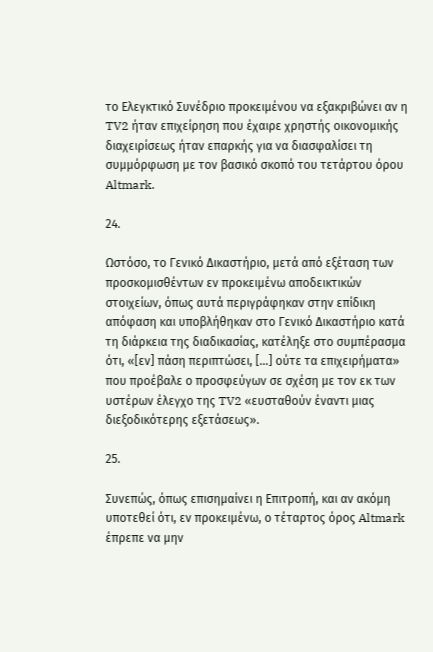το Ελεγκτικό Συνέδριο προκειμένου να εξακριβώνει αν η TV2 ήταν επιχείρηση που έχαιρε χρηστής οικονομικής διαχειρίσεως ήταν επαρκής για να διασφαλίσει τη συμμόρφωση με τον βασικό σκοπό του τετάρτου όρου Altmark.

24.

Ωστόσο, το Γενικό Δικαστήριο, μετά από εξέταση των προσκομισθέντων εν προκειμένω αποδεικτικών στοιχείων, όπως αυτά περιγράφηκαν στην επίδικη απόφαση και υποβλήθηκαν στο Γενικό Δικαστήριο κατά τη διάρκεια της διαδικασίας, κατέληξε στο συμπέρασμα ότι, «[εν] πάση περιπτώσει, […] ούτε τα επιχειρήματα» που προέβαλε ο προσφεύγων σε σχέση με τον εκ των υστέρων έλεγχο της TV2 «ευσταθούν έναντι μιας διεξοδικότερης εξετάσεως».

25.

Συνεπώς, όπως επισημαίνει η Επιτροπή, και αν ακόμη υποτεθεί ότι, εν προκειμένω, ο τέταρτος όρος Altmark έπρεπε να μην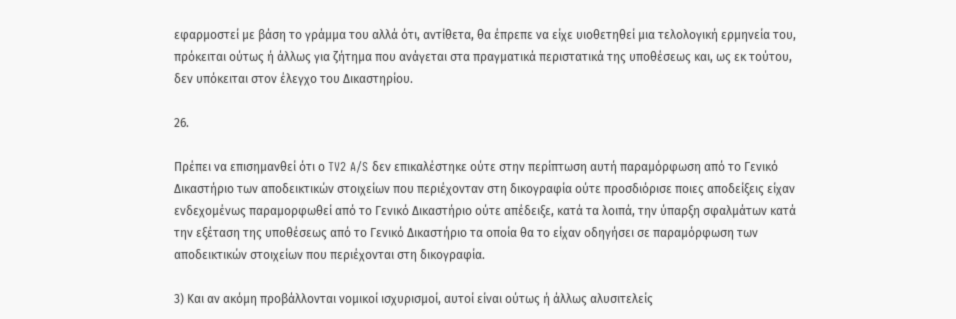εφαρμοστεί με βάση το γράμμα του αλλά ότι, αντίθετα, θα έπρεπε να είχε υιοθετηθεί μια τελολογική ερμηνεία του, πρόκειται ούτως ή άλλως για ζήτημα που ανάγεται στα πραγματικά περιστατικά της υποθέσεως και, ως εκ τούτου, δεν υπόκειται στον έλεγχο του Δικαστηρίου.

26.

Πρέπει να επισημανθεί ότι ο TV2 A/S δεν επικαλέστηκε ούτε στην περίπτωση αυτή παραμόρφωση από το Γενικό Δικαστήριο των αποδεικτικών στοιχείων που περιέχονταν στη δικογραφία ούτε προσδιόρισε ποιες αποδείξεις είχαν ενδεχομένως παραμορφωθεί από το Γενικό Δικαστήριο ούτε απέδειξε, κατά τα λοιπά, την ύπαρξη σφαλμάτων κατά την εξέταση της υποθέσεως από το Γενικό Δικαστήριο τα οποία θα το είχαν οδηγήσει σε παραμόρφωση των αποδεικτικών στοιχείων που περιέχονται στη δικογραφία.

3) Και αν ακόμη προβάλλονται νομικοί ισχυρισμοί, αυτοί είναι ούτως ή άλλως αλυσιτελείς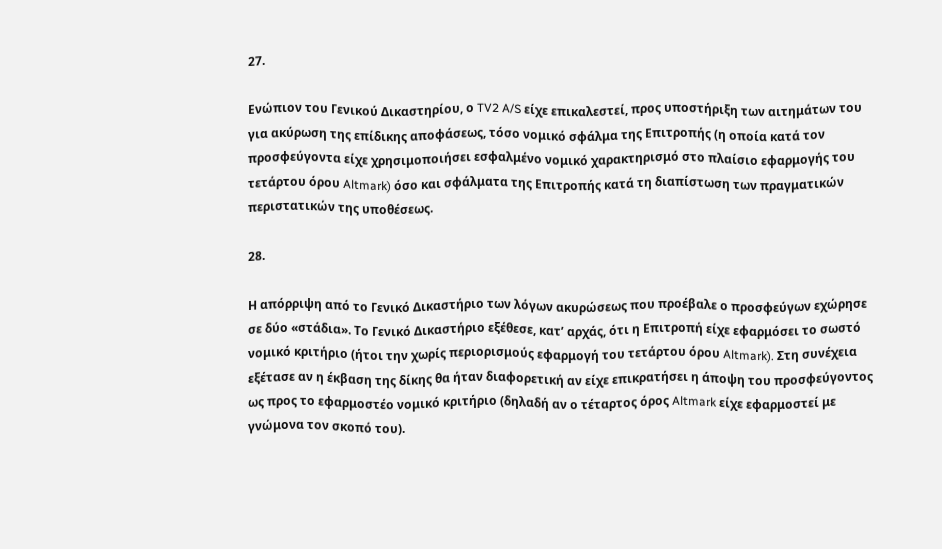27.

Ενώπιον του Γενικού Δικαστηρίου, ο TV2 A/S είχε επικαλεστεί, προς υποστήριξη των αιτημάτων του για ακύρωση της επίδικης αποφάσεως, τόσο νομικό σφάλμα της Επιτροπής (η οποία κατά τον προσφεύγοντα είχε χρησιμοποιήσει εσφαλμένο νομικό χαρακτηρισμό στο πλαίσιο εφαρμογής του τετάρτου όρου Altmark) όσο και σφάλματα της Επιτροπής κατά τη διαπίστωση των πραγματικών περιστατικών της υποθέσεως.

28.

Η απόρριψη από το Γενικό Δικαστήριο των λόγων ακυρώσεως που προέβαλε ο προσφεύγων εχώρησε σε δύο «στάδια». Το Γενικό Δικαστήριο εξέθεσε, κατ’ αρχάς, ότι η Επιτροπή είχε εφαρμόσει το σωστό νομικό κριτήριο (ήτοι την χωρίς περιορισμούς εφαρμογή του τετάρτου όρου Altmark). Στη συνέχεια εξέτασε αν η έκβαση της δίκης θα ήταν διαφορετική αν είχε επικρατήσει η άποψη του προσφεύγοντος ως προς το εφαρμοστέο νομικό κριτήριο (δηλαδή αν ο τέταρτος όρος Altmark είχε εφαρμοστεί με γνώμονα τον σκοπό του).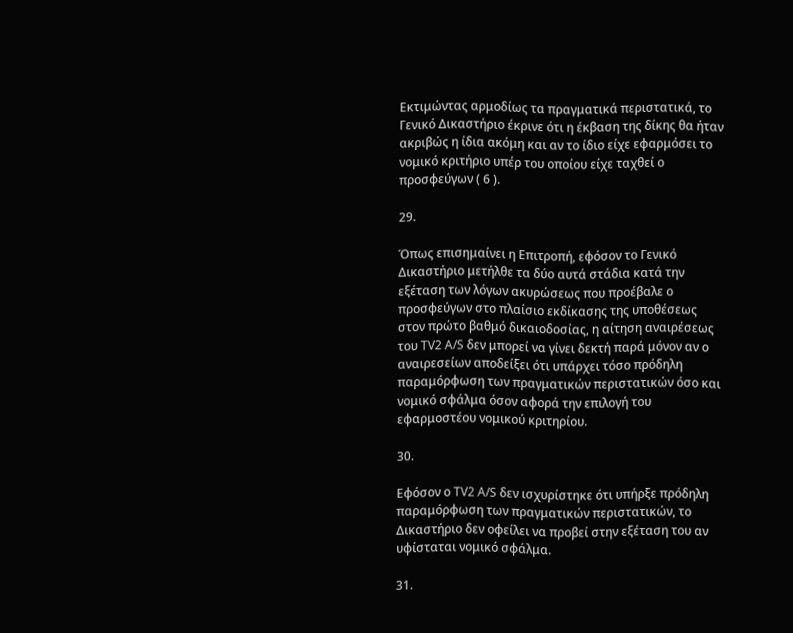Εκτιμώντας αρμοδίως τα πραγματικά περιστατικά, το Γενικό Δικαστήριο έκρινε ότι η έκβαση της δίκης θα ήταν ακριβώς η ίδια ακόμη και αν το ίδιο είχε εφαρμόσει το νομικό κριτήριο υπέρ του οποίου είχε ταχθεί ο προσφεύγων ( 6 ).

29.

Όπως επισημαίνει η Επιτροπή, εφόσον το Γενικό Δικαστήριο μετήλθε τα δύο αυτά στάδια κατά την εξέταση των λόγων ακυρώσεως που προέβαλε ο προσφεύγων στο πλαίσιο εκδίκασης της υποθέσεως στον πρώτο βαθμό δικαιοδοσίας, η αίτηση αναιρέσεως του TV2 A/S δεν μπορεί να γίνει δεκτή παρά μόνον αν ο αναιρεσείων αποδείξει ότι υπάρχει τόσο πρόδηλη παραμόρφωση των πραγματικών περιστατικών όσο και νομικό σφάλμα όσον αφορά την επιλογή του εφαρμοστέου νομικού κριτηρίου.

30.

Εφόσον ο TV2 A/S δεν ισχυρίστηκε ότι υπήρξε πρόδηλη παραμόρφωση των πραγματικών περιστατικών, το Δικαστήριο δεν οφείλει να προβεί στην εξέταση του αν υφίσταται νομικό σφάλμα.

31.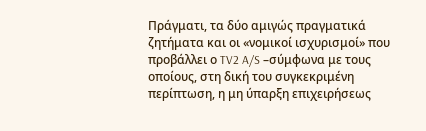Πράγματι, τα δύο αμιγώς πραγματικά ζητήματα και οι «νομικοί ισχυρισμοί» που προβάλλει ο TV2 A/S –σύμφωνα με τους οποίους, στη δική του συγκεκριμένη περίπτωση, η μη ύπαρξη επιχειρήσεως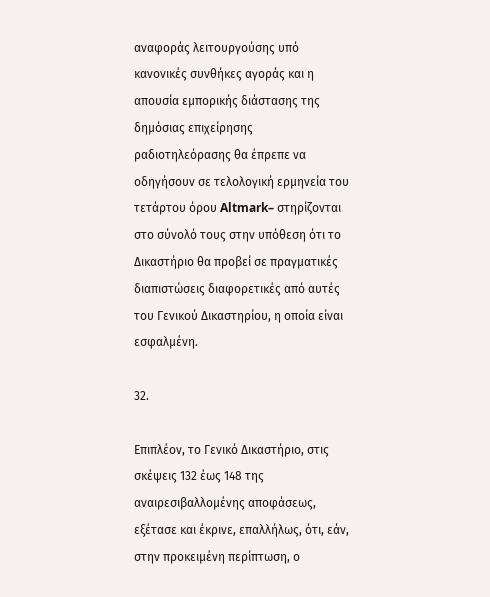αναφοράς λειτουργούσης υπό κανονικές συνθήκες αγοράς και η απουσία εμπορικής διάστασης της δημόσιας επιχείρησης ραδιοτηλεόρασης θα έπρεπε να οδηγήσουν σε τελολογική ερμηνεία του τετάρτου όρου Altmark– στηρίζονται στο σύνολό τους στην υπόθεση ότι το Δικαστήριο θα προβεί σε πραγματικές διαπιστώσεις διαφορετικές από αυτές του Γενικού Δικαστηρίου, η οποία είναι εσφαλμένη.

32.

Επιπλέον, το Γενικό Δικαστήριο, στις σκέψεις 132 έως 148 της αναιρεσιβαλλομένης αποφάσεως, εξέτασε και έκρινε, επαλλήλως, ότι, εάν, στην προκειμένη περίπτωση, ο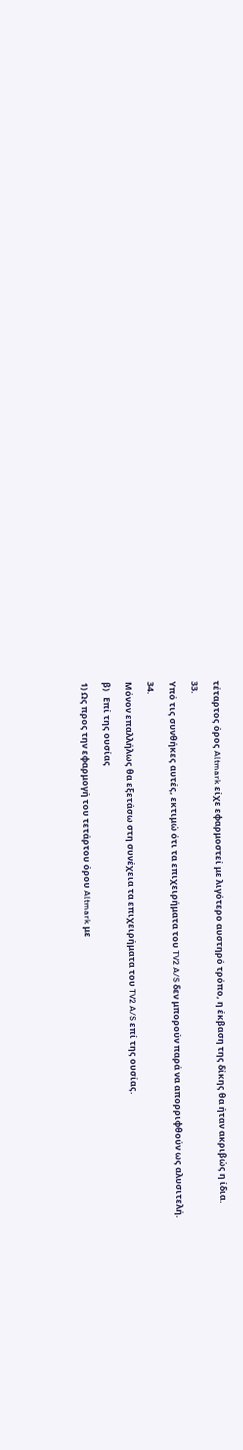τέταρτος όρος Altmark είχε εφαρμοστεί με λιγότερο αυστηρό τρόπο, η έκβαση της δίκης θα ήταν ακριβώς η ίδια.

33.

Υπό τις συνθήκες αυτές, εκτιμώ ότι τα επιχειρήματα του TV2 A/S δεν μπορούν παρά να απορριφθούν ως αλυσιτελή.

34.

Μόνον επαλλήλως θα εξετάσω στη συνέχεια τα επιχειρήματα του TV2 A/S επί της ουσίας.

β)   Επί της ουσίας

1) Ως προς την εφαρμογή του τετάρτου όρου Altmark με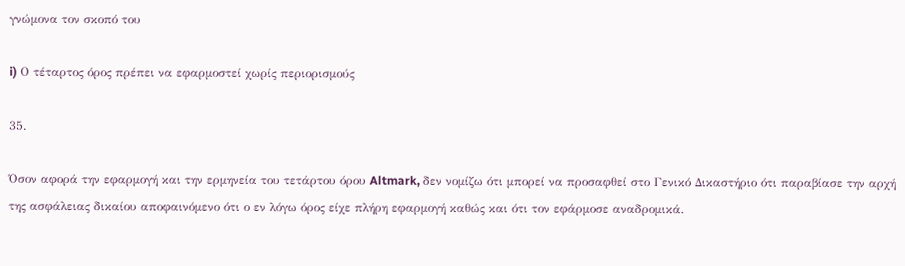γνώμονα τον σκοπό του

i) Ο τέταρτος όρος πρέπει να εφαρμοστεί χωρίς περιορισμούς

35.

Όσον αφορά την εφαρμογή και την ερμηνεία του τετάρτου όρου Altmark, δεν νομίζω ότι μπορεί να προσαφθεί στο Γενικό Δικαστήριο ότι παραβίασε την αρχή της ασφάλειας δικαίου αποφαινόμενο ότι ο εν λόγω όρος είχε πλήρη εφαρμογή καθώς και ότι τον εφάρμοσε αναδρομικά.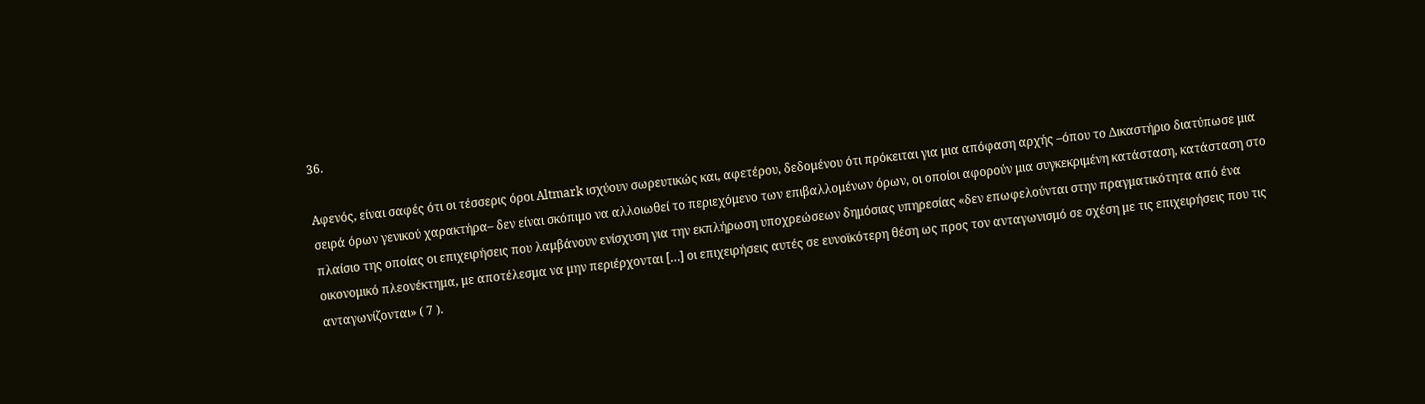36.

Αφενός, είναι σαφές ότι οι τέσσερις όροι Altmark ισχύουν σωρευτικώς και, αφετέρου, δεδομένου ότι πρόκειται για μια απόφαση αρχής –όπου το Δικαστήριο διατύπωσε μια σειρά όρων γενικού χαρακτήρα– δεν είναι σκόπιμο να αλλοιωθεί το περιεχόμενο των επιβαλλομένων όρων, οι οποίοι αφορούν μια συγκεκριμένη κατάσταση, κατάσταση στο πλαίσιο της οποίας οι επιχειρήσεις που λαμβάνουν ενίσχυση για την εκπλήρωση υποχρεώσεων δημόσιας υπηρεσίας «δεν επωφελούνται στην πραγματικότητα από ένα οικονομικό πλεονέκτημα, με αποτέλεσμα να μην περιέρχονται […] οι επιχειρήσεις αυτές σε ευνοϊκότερη θέση ως προς τον ανταγωνισμό σε σχέση με τις επιχειρήσεις που τις ανταγωνίζονται» ( 7 ).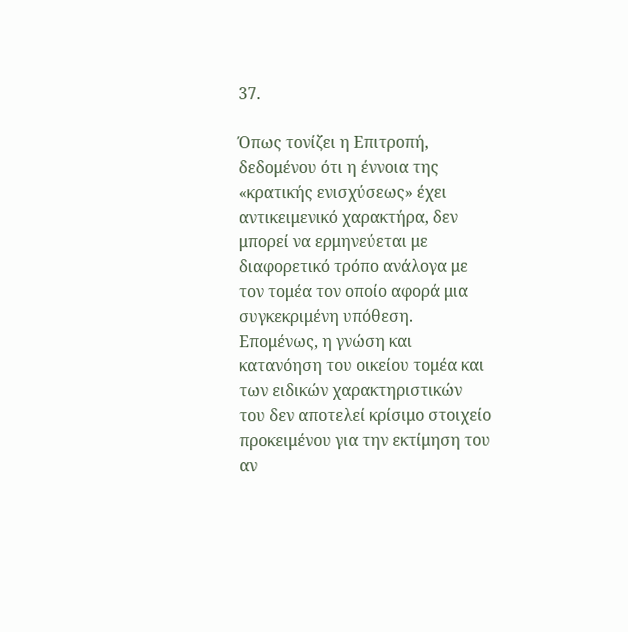37.

Όπως τονίζει η Επιτροπή, δεδομένου ότι η έννοια της «κρατικής ενισχύσεως» έχει αντικειμενικό χαρακτήρα, δεν μπορεί να ερμηνεύεται με διαφορετικό τρόπο ανάλογα με τον τομέα τον οποίο αφορά μια συγκεκριμένη υπόθεση. Επομένως, η γνώση και κατανόηση του οικείου τομέα και των ειδικών χαρακτηριστικών του δεν αποτελεί κρίσιμο στοιχείο προκειμένου για την εκτίμηση του αν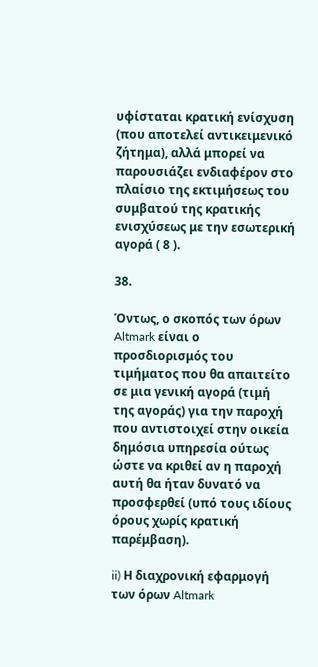υφίσταται κρατική ενίσχυση (που αποτελεί αντικειμενικό ζήτημα), αλλά μπορεί να παρουσιάζει ενδιαφέρον στο πλαίσιο της εκτιμήσεως του συμβατού της κρατικής ενισχύσεως με την εσωτερική αγορά ( 8 ).

38.

Όντως, ο σκοπός των όρων Altmark είναι ο προσδιορισμός του τιμήματος που θα απαιτείτο σε μια γενική αγορά (τιμή της αγοράς) για την παροχή που αντιστοιχεί στην οικεία δημόσια υπηρεσία ούτως ώστε να κριθεί αν η παροχή αυτή θα ήταν δυνατό να προσφερθεί (υπό τους ιδίους όρους χωρίς κρατική παρέμβαση).

ii) Η διαχρονική εφαρμογή των όρων Altmark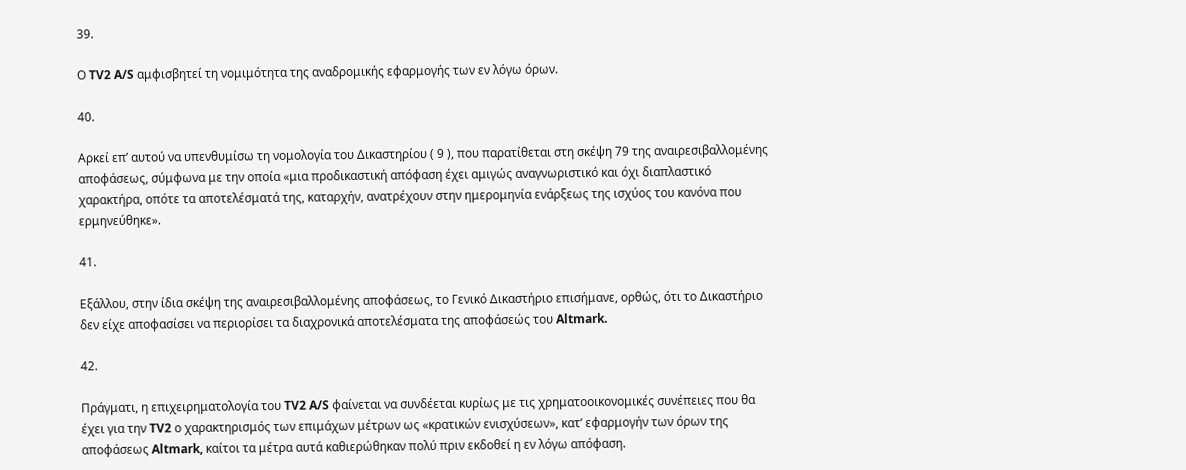39.

Ο TV2 A/S αμφισβητεί τη νομιμότητα της αναδρομικής εφαρμογής των εν λόγω όρων.

40.

Αρκεί επ’ αυτού να υπενθυμίσω τη νομολογία του Δικαστηρίου ( 9 ), που παρατίθεται στη σκέψη 79 της αναιρεσιβαλλομένης αποφάσεως, σύμφωνα με την οποία «μια προδικαστική απόφαση έχει αμιγώς αναγνωριστικό και όχι διαπλαστικό χαρακτήρα, οπότε τα αποτελέσματά της, καταρχήν, ανατρέχουν στην ημερομηνία ενάρξεως της ισχύος του κανόνα που ερμηνεύθηκε».

41.

Εξάλλου, στην ίδια σκέψη της αναιρεσιβαλλομένης αποφάσεως, το Γενικό Δικαστήριο επισήμανε, ορθώς, ότι το Δικαστήριο δεν είχε αποφασίσει να περιορίσει τα διαχρονικά αποτελέσματα της αποφάσεώς του Altmark.

42.

Πράγματι, η επιχειρηματολογία του TV2 A/S φαίνεται να συνδέεται κυρίως με τις χρηματοοικονομικές συνέπειες που θα έχει για την TV2 ο χαρακτηρισμός των επιμάχων μέτρων ως «κρατικών ενισχύσεων», κατ’ εφαρμογήν των όρων της αποφάσεως Altmark, καίτοι τα μέτρα αυτά καθιερώθηκαν πολύ πριν εκδοθεί η εν λόγω απόφαση.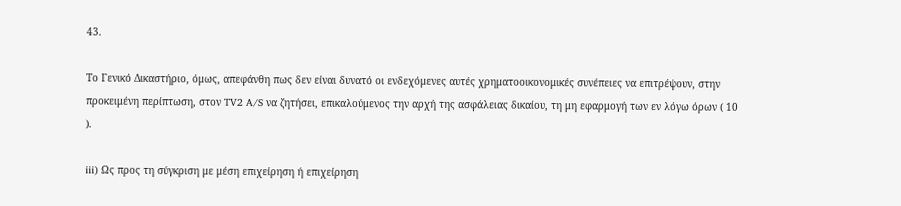43.

Το Γενικό Δικαστήριο, όμως, απεφάνθη πως δεν είναι δυνατό οι ενδεχόμενες αυτές χρηματοοικονομικές συνέπειες να επιτρέψουν, στην προκειμένη περίπτωση, στον TV2 A/S να ζητήσει, επικαλούμενος την αρχή της ασφάλειας δικαίου, τη μη εφαρμογή των εν λόγω όρων ( 10 ).

iii) Ως προς τη σύγκριση με μέση επιχείρηση ή επιχείρηση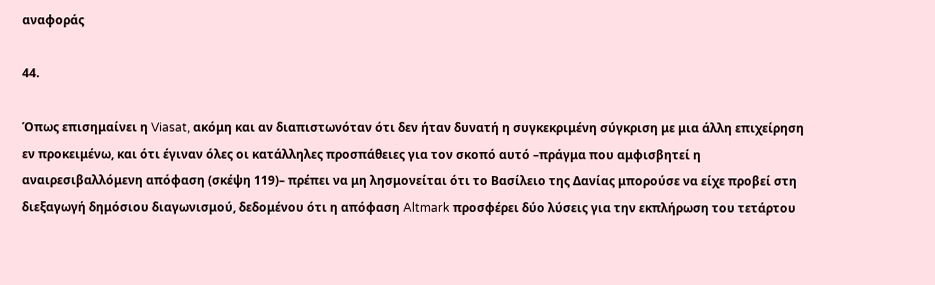αναφοράς

44.

Όπως επισημαίνει η Viasat, ακόμη και αν διαπιστωνόταν ότι δεν ήταν δυνατή η συγκεκριμένη σύγκριση με μια άλλη επιχείρηση εν προκειμένω, και ότι έγιναν όλες οι κατάλληλες προσπάθειες για τον σκοπό αυτό –πράγμα που αμφισβητεί η αναιρεσιβαλλόμενη απόφαση (σκέψη 119)– πρέπει να μη λησμονείται ότι το Βασίλειο της Δανίας μπορούσε να είχε προβεί στη διεξαγωγή δημόσιου διαγωνισμού, δεδομένου ότι η απόφαση Altmark προσφέρει δύο λύσεις για την εκπλήρωση του τετάρτου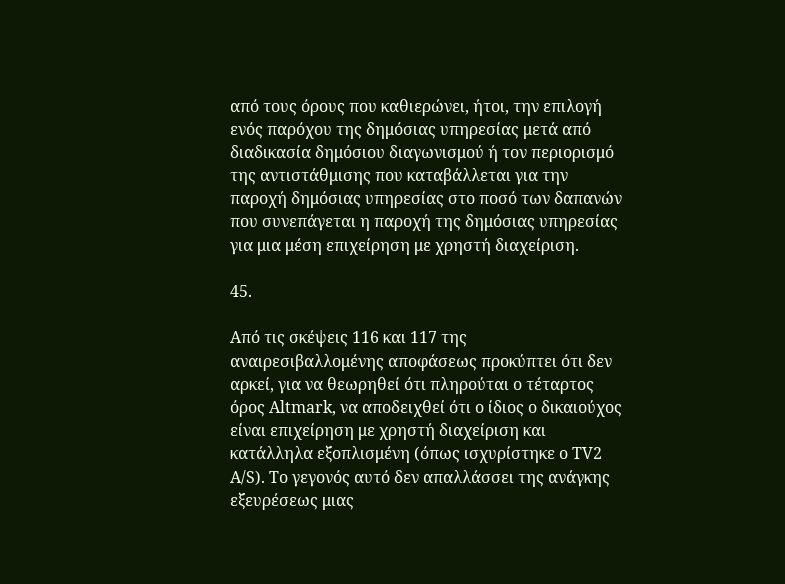από τους όρους που καθιερώνει, ήτοι, την επιλογή ενός παρόχου της δημόσιας υπηρεσίας μετά από διαδικασία δημόσιου διαγωνισμού ή τον περιορισμό της αντιστάθμισης που καταβάλλεται για την παροχή δημόσιας υπηρεσίας στο ποσό των δαπανών που συνεπάγεται η παροχή της δημόσιας υπηρεσίας για μια μέση επιχείρηση με χρηστή διαχείριση.

45.

Από τις σκέψεις 116 και 117 της αναιρεσιβαλλομένης αποφάσεως προκύπτει ότι δεν αρκεί, για να θεωρηθεί ότι πληρούται ο τέταρτος όρος Altmark, να αποδειχθεί ότι ο ίδιος ο δικαιούχος είναι επιχείρηση με χρηστή διαχείριση και κατάλληλα εξοπλισμένη (όπως ισχυρίστηκε o TV2 A/S). Το γεγονός αυτό δεν απαλλάσσει της ανάγκης εξευρέσεως μιας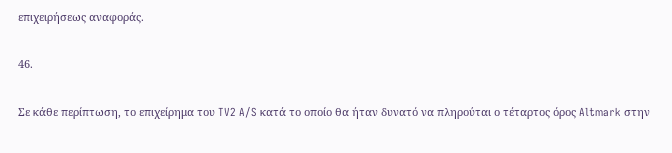επιχειρήσεως αναφοράς.

46.

Σε κάθε περίπτωση, το επιχείρημα τoυ TV2 A/S κατά το οποίο θα ήταν δυνατό να πληρούται ο τέταρτος όρος Altmark στην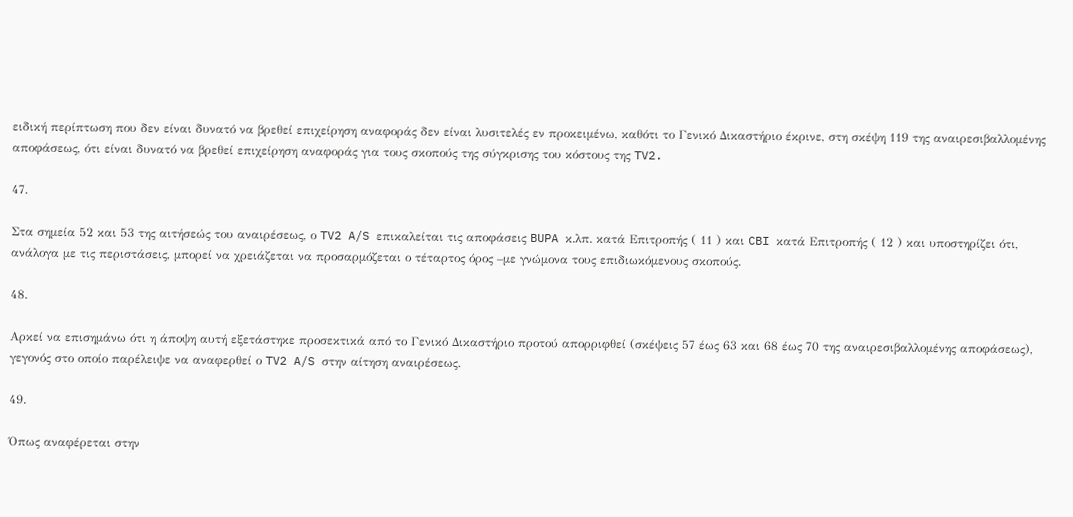ειδική περίπτωση που δεν είναι δυνατό να βρεθεί επιχείρηση αναφοράς δεν είναι λυσιτελές εν προκειμένω, καθότι το Γενικό Δικαστήριο έκρινε, στη σκέψη 119 της αναιρεσιβαλλομένης αποφάσεως, ότι είναι δυνατό να βρεθεί επιχείρηση αναφοράς για τους σκοπούς της σύγκρισης του κόστους της TV2.

47.

Στα σημεία 52 και 53 της αιτήσεώς του αναιρέσεως, ο TV2 A/S επικαλείται τις αποφάσεις BUPA κ.λπ. κατά Επιτροπής ( 11 ) και CBI κατά Επιτροπής ( 12 ) και υποστηρίζει ότι, ανάλογα με τις περιστάσεις, μπορεί να χρειάζεται να προσαρμόζεται ο τέταρτος όρος –με γνώμονα τους επιδιωκόμενους σκοπούς.

48.

Αρκεί να επισημάνω ότι η άποψη αυτή εξετάστηκε προσεκτικά από το Γενικό Δικαστήριο προτού απορριφθεί (σκέψεις 57 έως 63 και 68 έως 70 της αναιρεσιβαλλομένης αποφάσεως), γεγονός στο οποίο παρέλειψε να αναφερθεί ο TV2 A/S στην αίτηση αναιρέσεως.

49.

Όπως αναφέρεται στην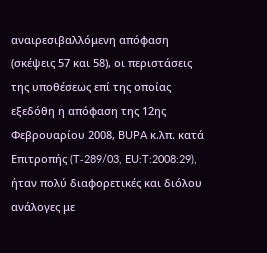αναιρεσιβαλλόμενη απόφαση (σκέψεις 57 και 58), οι περιστάσεις της υποθέσεως επί της οποίας εξεδόθη η απόφαση της 12ης Φεβρουαρίου 2008, BUPA κ.λπ. κατά Επιτροπής (T‑289/03, EU:T:2008:29), ήταν πολύ διαφορετικές και διόλου ανάλογες με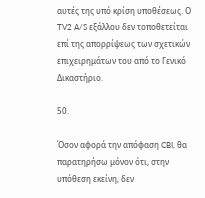αυτές της υπό κρίση υποθέσεως. Ο TV2 A/S εξάλλου δεν τοποθετείται επί της απορρίψεως των σχετικών επιχειρημάτων του από το Γενικό Δικαστήριο.

50.

Όσον αφορά την απόφαση CBI, θα παρατηρήσω μόνον ότι, στην υπόθεση εκείνη, δεν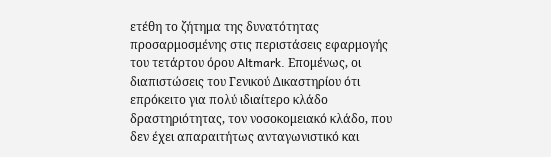ετέθη το ζήτημα της δυνατότητας προσαρμοσμένης στις περιστάσεις εφαρμογής του τετάρτου όρου Altmark. Επομένως, οι διαπιστώσεις του Γενικού Δικαστηρίου ότι επρόκειτο για πολύ ιδιαίτερο κλάδο δραστηριότητας, τον νοσοκομειακό κλάδο, που δεν έχει απαραιτήτως ανταγωνιστικό και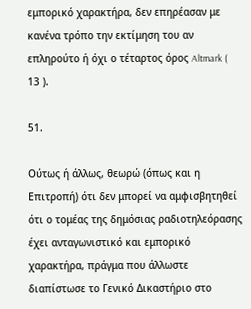εμπορικό χαρακτήρα, δεν επηρέασαν με κανένα τρόπο την εκτίμηση του αν επληρούτο ή όχι ο τέταρτος όρος Altmark ( 13 ).

51.

Ούτως ή άλλως, θεωρώ (όπως και η Επιτροπή) ότι δεν μπορεί να αμφισβητηθεί ότι ο τομέας της δημόσιας ραδιοτηλεόρασης έχει ανταγωνιστικό και εμπορικό χαρακτήρα, πράγμα που άλλωστε διαπίστωσε το Γενικό Δικαστήριο στο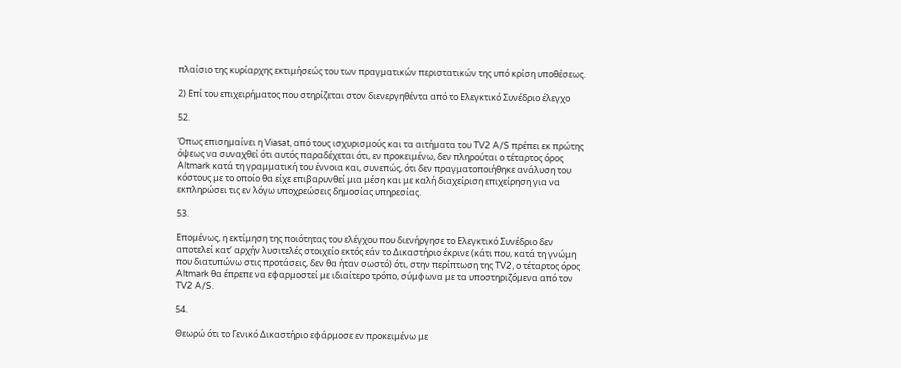πλαίσιο της κυρίαρχης εκτιμήσεώς του των πραγματικών περιστατικών της υπό κρίση υποθέσεως.

2) Επί του επιχειρήματος που στηρίζεται στον διενεργηθέντα από το Ελεγκτικό Συνέδριο έλεγχο

52.

Όπως επισημαίνει η Viasat, από τους ισχυρισμούς και τα αιτήματα του TV2 A/S πρέπει εκ πρώτης όψεως να συναχθεί ότι αυτός παραδέχεται ότι, εν προκειμένω, δεν πληρούται ο τέταρτος όρος Altmark κατά τη γραμματική του έννοια και, συνεπώς, ότι δεν πραγματοποιήθηκε ανάλυση του κόστους με το οποίο θα είχε επιβαρυνθεί μια μέση και με καλή διαχείριση επιχείρηση για να εκπληρώσει τις εν λόγω υποχρεώσεις δημοσίας υπηρεσίας.

53.

Επομένως, η εκτίμηση της ποιότητας του ελέγχου που διενήργησε το Ελεγκτικό Συνέδριο δεν αποτελεί κατ’ αρχήν λυσιτελές στοιχείο εκτός εάν το Δικαστήριο έκρινε (κάτι που, κατά τη γνώμη που διατυπώνω στις προτάσεις, δεν θα ήταν σωστό) ότι, στην περίπτωση της TV2, ο τέταρτος όρος Altmark θα έπρεπε να εφαρμοστεί με ιδιαίτερο τρόπο, σύμφωνα με τα υποστηριζόμενα από τον TV2 A/S.

54.

Θεωρώ ότι το Γενικό Δικαστήριο εφάρμοσε εν προκειμένω με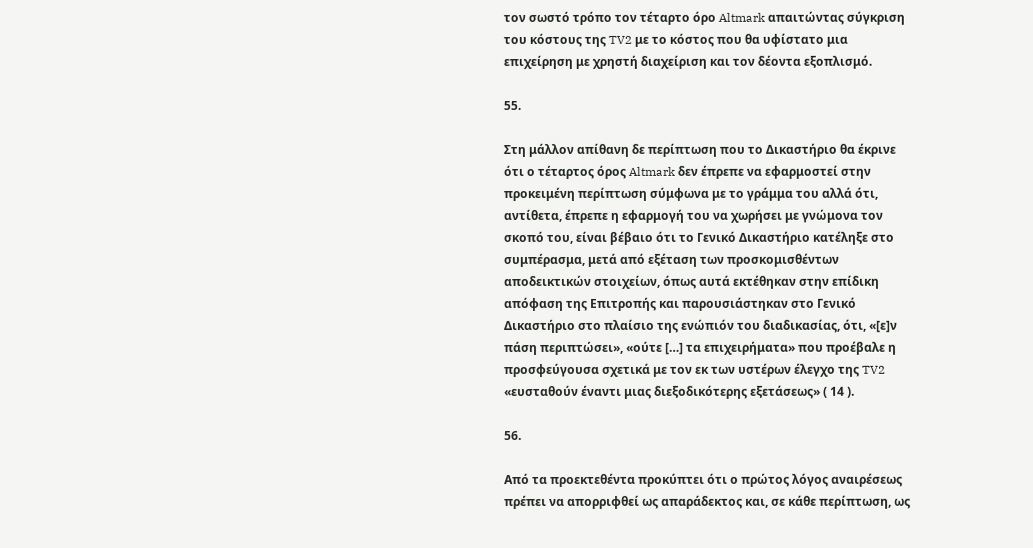τον σωστό τρόπο τον τέταρτο όρο Altmark απαιτώντας σύγκριση του κόστους της TV2 με το κόστος που θα υφίστατο μια επιχείρηση με χρηστή διαχείριση και τον δέοντα εξοπλισμό.

55.

Στη μάλλον απίθανη δε περίπτωση που το Δικαστήριο θα έκρινε ότι ο τέταρτος όρος Altmark δεν έπρεπε να εφαρμοστεί στην προκειμένη περίπτωση σύμφωνα με το γράμμα του αλλά ότι, αντίθετα, έπρεπε η εφαρμογή του να χωρήσει με γνώμονα τον σκοπό του, είναι βέβαιο ότι το Γενικό Δικαστήριο κατέληξε στο συμπέρασμα, μετά από εξέταση των προσκομισθέντων αποδεικτικών στοιχείων, όπως αυτά εκτέθηκαν στην επίδικη απόφαση της Επιτροπής και παρουσιάστηκαν στο Γενικό Δικαστήριο στο πλαίσιο της ενώπιόν του διαδικασίας, ότι, «[ε]ν πάση περιπτώσει», «ούτε […] τα επιχειρήματα» που προέβαλε η προσφεύγουσα σχετικά με τον εκ των υστέρων έλεγχο της TV2 «ευσταθούν έναντι μιας διεξοδικότερης εξετάσεως» ( 14 ).

56.

Από τα προεκτεθέντα προκύπτει ότι ο πρώτος λόγος αναιρέσεως πρέπει να απορριφθεί ως απαράδεκτος και, σε κάθε περίπτωση, ως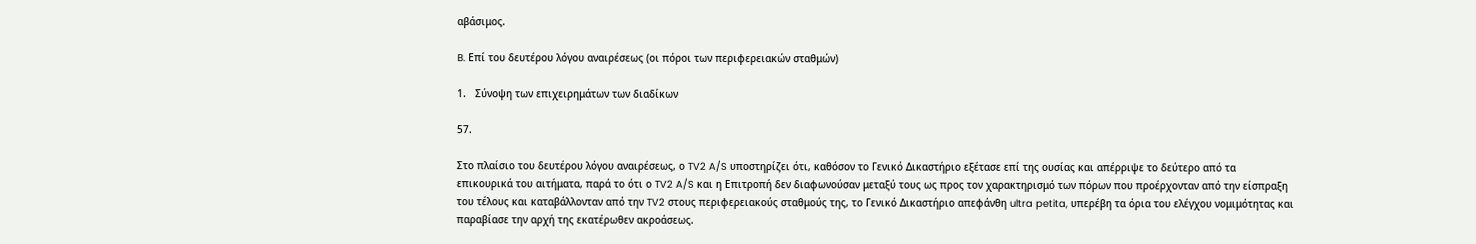αβάσιμος.

B. Επί του δευτέρου λόγου αναιρέσεως (οι πόροι των περιφερειακών σταθμών)

1.   Σύνοψη των επιχειρημάτων των διαδίκων

57.

Στο πλαίσιο του δευτέρου λόγου αναιρέσεως, ο TV2 A/S υποστηρίζει ότι, καθόσον το Γενικό Δικαστήριο εξέτασε επί της ουσίας και απέρριψε το δεύτερο από τα επικουρικά του αιτήματα, παρά το ότι ο TV2 A/S και η Επιτροπή δεν διαφωνούσαν μεταξύ τους ως προς τον χαρακτηρισμό των πόρων που προέρχονταν από την είσπραξη του τέλους και καταβάλλονταν από την TV2 στους περιφερειακούς σταθμούς της, το Γενικό Δικαστήριο απεφάνθη ultra petita, υπερέβη τα όρια του ελέγχου νομιμότητας και παραβίασε την αρχή της εκατέρωθεν ακροάσεως.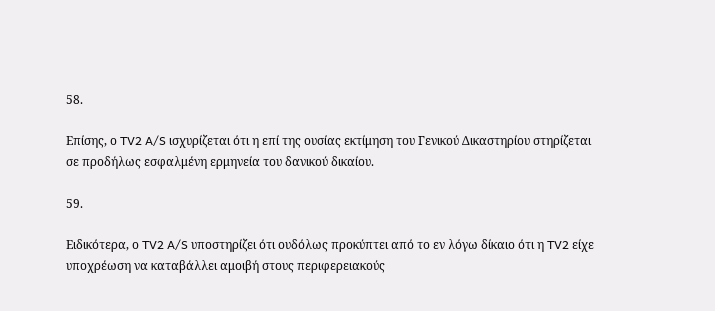58.

Επίσης, ο TV2 A/S ισχυρίζεται ότι η επί της ουσίας εκτίμηση του Γενικού Δικαστηρίου στηρίζεται σε προδήλως εσφαλμένη ερμηνεία του δανικού δικαίου.

59.

Ειδικότερα, ο TV2 A/S υποστηρίζει ότι ουδόλως προκύπτει από το εν λόγω δίκαιο ότι η TV2 είχε υποχρέωση να καταβάλλει αμοιβή στους περιφερειακούς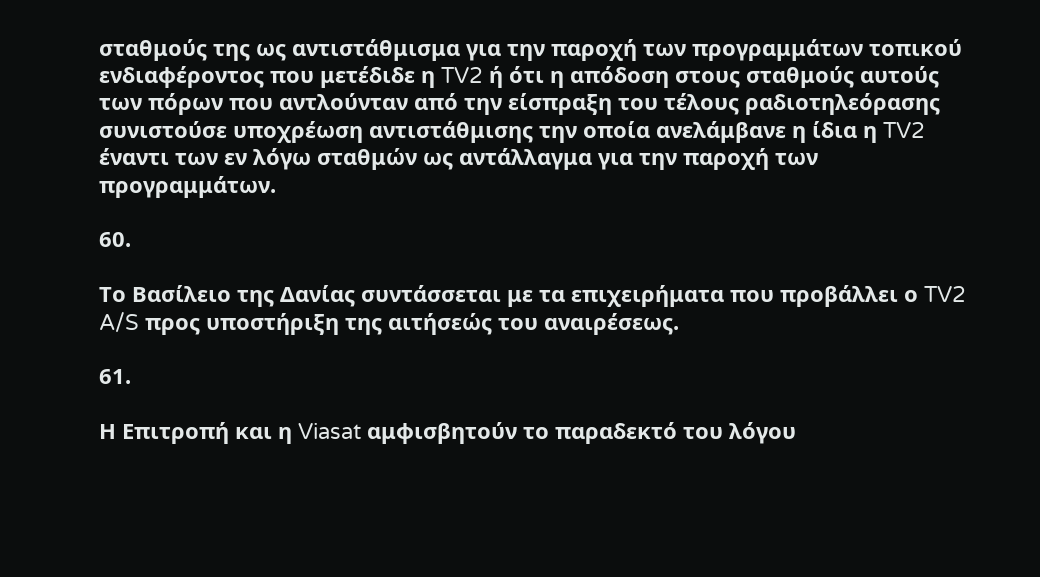σταθμούς της ως αντιστάθμισμα για την παροχή των προγραμμάτων τοπικού ενδιαφέροντος που μετέδιδε η TV2 ή ότι η απόδοση στους σταθμούς αυτούς των πόρων που αντλούνταν από την είσπραξη του τέλους ραδιοτηλεόρασης συνιστούσε υποχρέωση αντιστάθμισης την οποία ανελάμβανε η ίδια η TV2 έναντι των εν λόγω σταθμών ως αντάλλαγμα για την παροχή των προγραμμάτων.

60.

Το Βασίλειο της Δανίας συντάσσεται με τα επιχειρήματα που προβάλλει ο TV2 A/S προς υποστήριξη της αιτήσεώς του αναιρέσεως.

61.

Η Επιτροπή και η Viasat αμφισβητούν το παραδεκτό του λόγου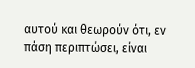αυτού και θεωρούν ότι, εν πάση περιπτώσει, είναι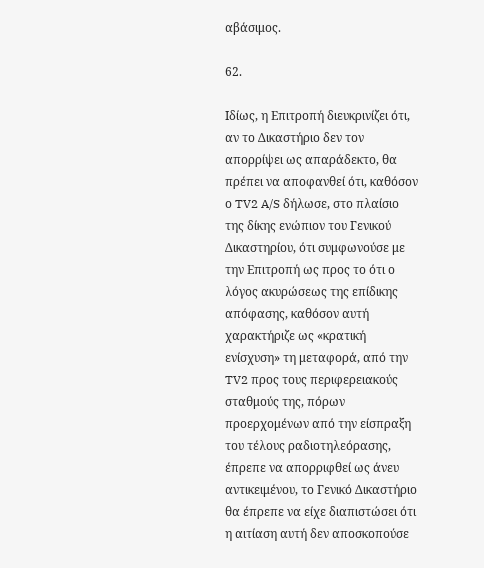αβάσιμος.

62.

Ιδίως, η Επιτροπή διευκρινίζει ότι, αν το Δικαστήριο δεν τον απορρίψει ως απαράδεκτο, θα πρέπει να αποφανθεί ότι, καθόσον ο TV2 A/S δήλωσε, στο πλαίσιο της δίκης ενώπιον του Γενικού Δικαστηρίου, ότι συμφωνούσε με την Επιτροπή ως προς το ότι ο λόγος ακυρώσεως της επίδικης απόφασης, καθόσον αυτή χαρακτήριζε ως «κρατική ενίσχυση» τη μεταφορά, από την TV2 προς τους περιφερειακούς σταθμούς της, πόρων προερχομένων από την είσπραξη του τέλους ραδιοτηλεόρασης, έπρεπε να απορριφθεί ως άνευ αντικειμένου, το Γενικό Δικαστήριο θα έπρεπε να είχε διαπιστώσει ότι η αιτίαση αυτή δεν αποσκοπούσε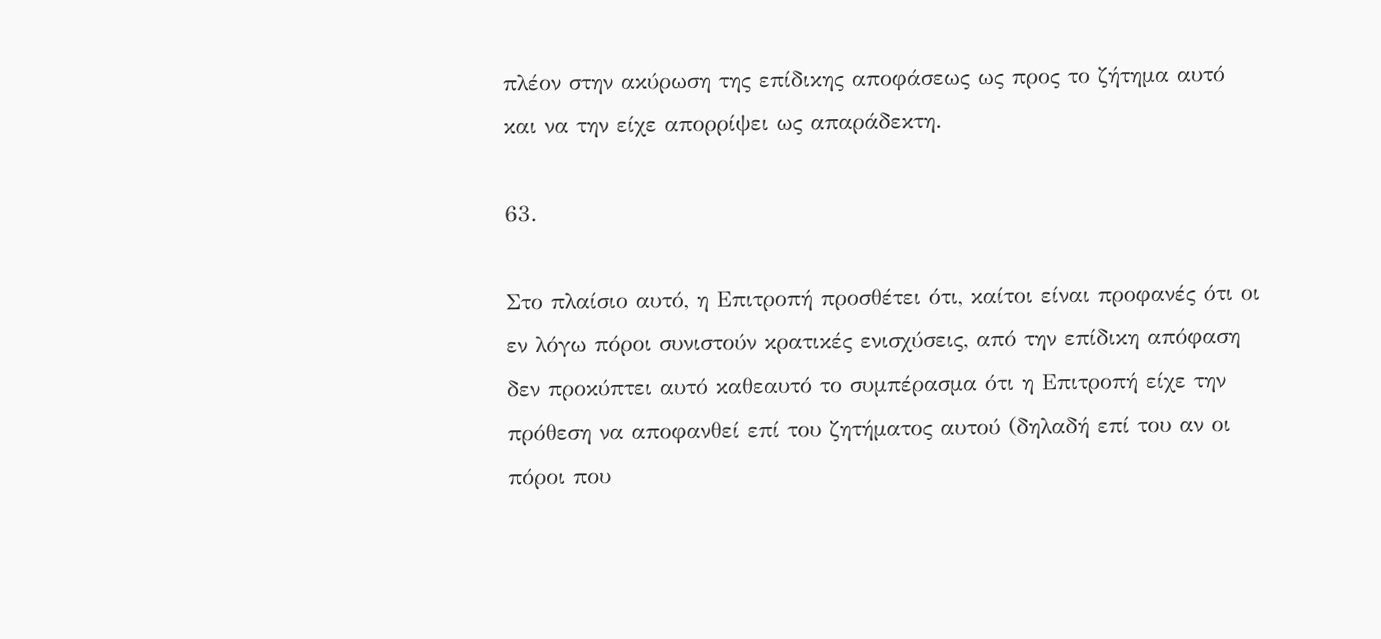πλέον στην ακύρωση της επίδικης αποφάσεως ως προς το ζήτημα αυτό και να την είχε απορρίψει ως απαράδεκτη.

63.

Στο πλαίσιο αυτό, η Επιτροπή προσθέτει ότι, καίτοι είναι προφανές ότι οι εν λόγω πόροι συνιστούν κρατικές ενισχύσεις, από την επίδικη απόφαση δεν προκύπτει αυτό καθεαυτό το συμπέρασμα ότι η Επιτροπή είχε την πρόθεση να αποφανθεί επί του ζητήματος αυτού (δηλαδή επί του αν οι πόροι που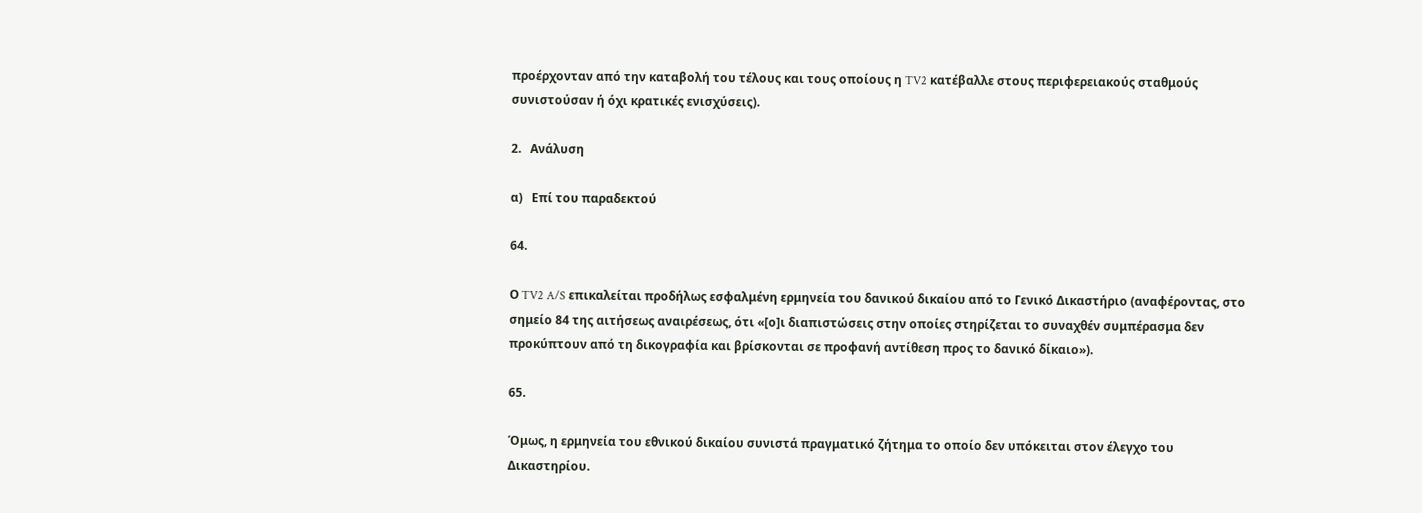προέρχονταν από την καταβολή του τέλους και τους οποίους η TV2 κατέβαλλε στους περιφερειακούς σταθμούς συνιστούσαν ή όχι κρατικές ενισχύσεις).

2.   Ανάλυση

α)   Επί του παραδεκτού

64.

Ο TV2 A/S επικαλείται προδήλως εσφαλμένη ερμηνεία του δανικού δικαίου από το Γενικό Δικαστήριο (αναφέροντας, στο σημείο 84 της αιτήσεως αναιρέσεως, ότι «[ο]ι διαπιστώσεις στην οποίες στηρίζεται το συναχθέν συμπέρασμα δεν προκύπτουν από τη δικογραφία και βρίσκονται σε προφανή αντίθεση προς το δανικό δίκαιο»).

65.

Όμως, η ερμηνεία του εθνικού δικαίου συνιστά πραγματικό ζήτημα το οποίο δεν υπόκειται στον έλεγχο του Δικαστηρίου.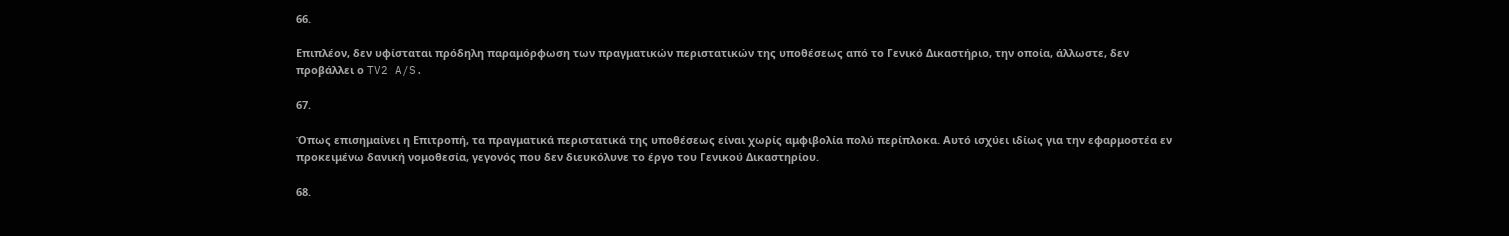66.

Επιπλέον, δεν υφίσταται πρόδηλη παραμόρφωση των πραγματικών περιστατικών της υποθέσεως από το Γενικό Δικαστήριο, την οποία, άλλωστε, δεν προβάλλει ο TV2 A/S.

67.

Όπως επισημαίνει η Επιτροπή, τα πραγματικά περιστατικά της υποθέσεως είναι χωρίς αμφιβολία πολύ περίπλοκα. Αυτό ισχύει ιδίως για την εφαρμοστέα εν προκειμένω δανική νομοθεσία, γεγονός που δεν διευκόλυνε το έργο του Γενικού Δικαστηρίου.

68.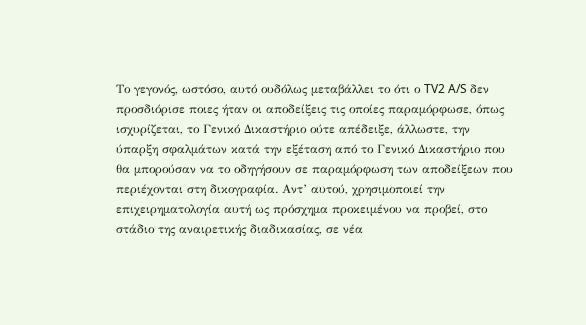Το γεγονός, ωστόσο, αυτό ουδόλως μεταβάλλει το ότι ο TV2 A/S δεν προσδιόρισε ποιες ήταν οι αποδείξεις τις οποίες παραμόρφωσε, όπως ισχυρίζεται, το Γενικό Δικαστήριο ούτε απέδειξε, άλλωστε, την ύπαρξη σφαλμάτων κατά την εξέταση από το Γενικό Δικαστήριο που θα μπορούσαν να το οδηγήσουν σε παραμόρφωση των αποδείξεων που περιέχονται στη δικογραφία. Αντ’ αυτού, χρησιμοποιεί την επιχειρηματολογία αυτή ως πρόσχημα προκειμένου να προβεί, στο στάδιο της αναιρετικής διαδικασίας, σε νέα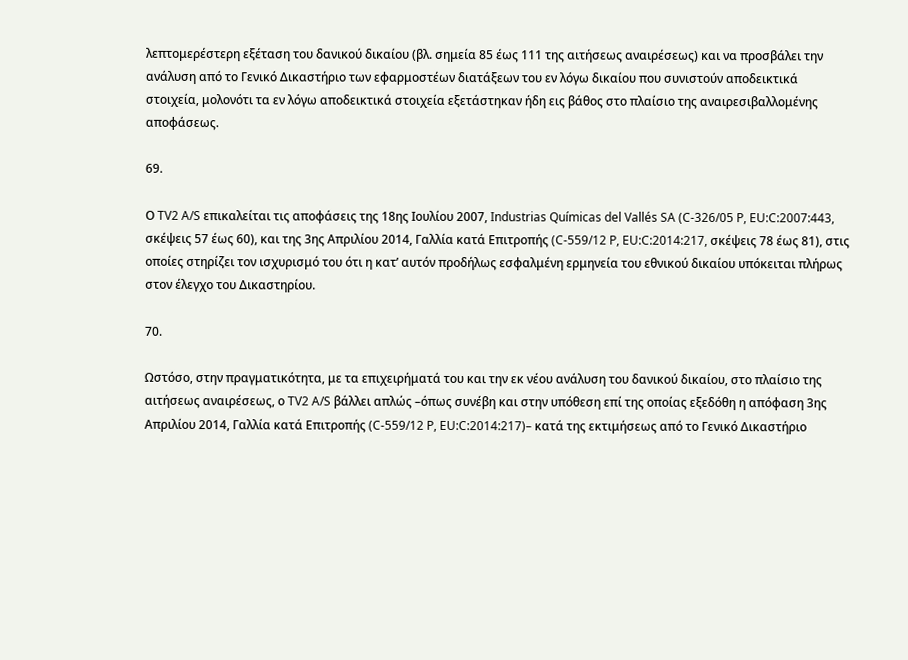λεπτομερέστερη εξέταση του δανικού δικαίου (βλ. σημεία 85 έως 111 της αιτήσεως αναιρέσεως) και να προσβάλει την ανάλυση από το Γενικό Δικαστήριο των εφαρμοστέων διατάξεων του εν λόγω δικαίου που συνιστούν αποδεικτικά στοιχεία, μολονότι τα εν λόγω αποδεικτικά στοιχεία εξετάστηκαν ήδη εις βάθος στο πλαίσιο της αναιρεσιβαλλομένης αποφάσεως.

69.

Ο TV2 A/S επικαλείται τις αποφάσεις της 18ης Ιουλίου 2007, Industrias Químicas del Vallés SA (C‑326/05 P, EU:C:2007:443, σκέψεις 57 έως 60), και της 3ης Απριλίου 2014, Γαλλία κατά Επιτροπής (C‑559/12 P, EU:C:2014:217, σκέψεις 78 έως 81), στις οποίες στηρίζει τον ισχυρισμό του ότι η κατ’ αυτόν προδήλως εσφαλμένη ερμηνεία του εθνικού δικαίου υπόκειται πλήρως στον έλεγχο του Δικαστηρίου.

70.

Ωστόσο, στην πραγματικότητα, με τα επιχειρήματά του και την εκ νέου ανάλυση του δανικού δικαίου, στο πλαίσιο της αιτήσεως αναιρέσεως, ο TV2 A/S βάλλει απλώς –όπως συνέβη και στην υπόθεση επί της οποίας εξεδόθη η απόφαση 3ης Απριλίου 2014, Γαλλία κατά Επιτροπής (C‑559/12 P, EU:C:2014:217)– κατά της εκτιμήσεως από το Γενικό Δικαστήριο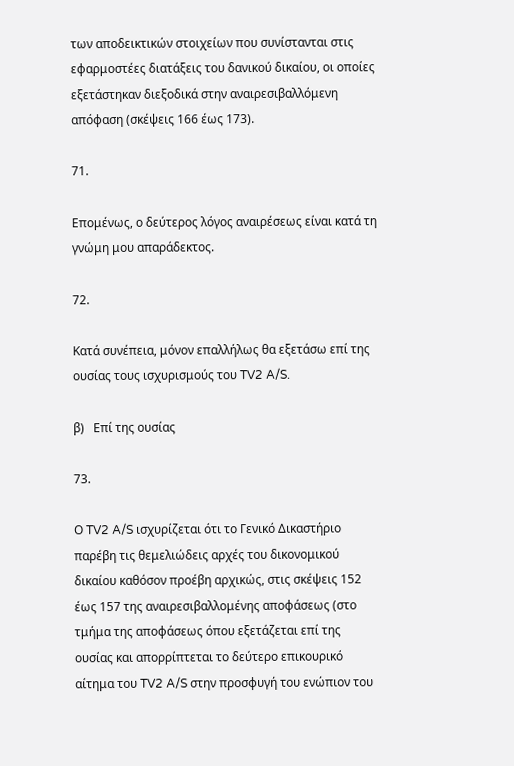των αποδεικτικών στοιχείων που συνίστανται στις εφαρμοστέες διατάξεις του δανικού δικαίου, οι οποίες εξετάστηκαν διεξοδικά στην αναιρεσιβαλλόμενη απόφαση (σκέψεις 166 έως 173).

71.

Επομένως, ο δεύτερος λόγος αναιρέσεως είναι κατά τη γνώμη μου απαράδεκτος.

72.

Κατά συνέπεια, μόνον επαλλήλως θα εξετάσω επί της ουσίας τους ισχυρισμούς του TV2 A/S.

β)   Επί της ουσίας

73.

Ο TV2 A/S ισχυρίζεται ότι το Γενικό Δικαστήριο παρέβη τις θεμελιώδεις αρχές του δικονομικού δικαίου καθόσον προέβη αρχικώς, στις σκέψεις 152 έως 157 της αναιρεσιβαλλομένης αποφάσεως (στο τμήμα της αποφάσεως όπου εξετάζεται επί της ουσίας και απορρίπτεται το δεύτερο επικουρικό αίτημα του TV2 A/S στην προσφυγή του ενώπιον του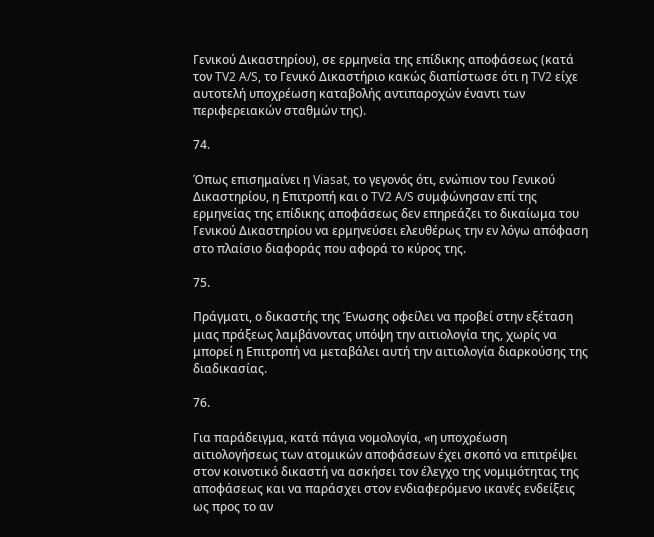Γενικού Δικαστηρίου), σε ερμηνεία της επίδικης αποφάσεως (κατά τον TV2 A/S, το Γενικό Δικαστήριο κακώς διαπίστωσε ότι η TV2 είχε αυτοτελή υποχρέωση καταβολής αντιπαροχών έναντι των περιφερειακών σταθμών της).

74.

Όπως επισημαίνει η Viasat, το γεγονός ότι, ενώπιον του Γενικού Δικαστηρίου, η Επιτροπή και ο TV2 A/S συμφώνησαν επί της ερμηνείας της επίδικης αποφάσεως δεν επηρεάζει το δικαίωμα του Γενικού Δικαστηρίου να ερμηνεύσει ελευθέρως την εν λόγω απόφαση στο πλαίσιο διαφοράς που αφορά το κύρος της.

75.

Πράγματι, ο δικαστής της Ένωσης οφείλει να προβεί στην εξέταση μιας πράξεως λαμβάνοντας υπόψη την αιτιολογία της, χωρίς να μπορεί η Επιτροπή να μεταβάλει αυτή την αιτιολογία διαρκούσης της διαδικασίας.

76.

Για παράδειγμα, κατά πάγια νομολογία, «η υποχρέωση αιτιολογήσεως των ατομικών αποφάσεων έχει σκοπό να επιτρέψει στον κοινοτικό δικαστή να ασκήσει τον έλεγχο της νομιμότητας της αποφάσεως και να παράσχει στον ενδιαφερόμενο ικανές ενδείξεις ως προς το αν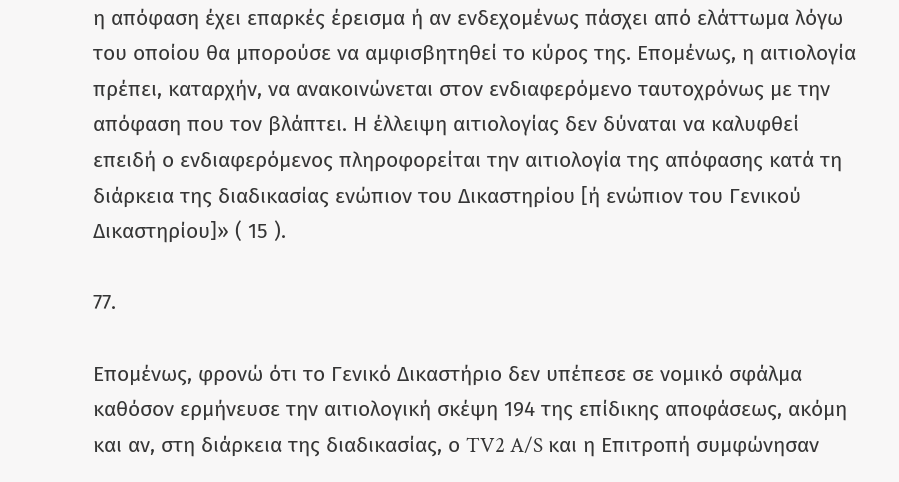η απόφαση έχει επαρκές έρεισμα ή αν ενδεχομένως πάσχει από ελάττωμα λόγω του οποίου θα μπορούσε να αμφισβητηθεί το κύρος της. Επομένως, η αιτιολογία πρέπει, καταρχήν, να ανακοινώνεται στον ενδιαφερόμενο ταυτοχρόνως με την απόφαση που τον βλάπτει. Η έλλειψη αιτιολογίας δεν δύναται να καλυφθεί επειδή ο ενδιαφερόμενος πληροφορείται την αιτιολογία της απόφασης κατά τη διάρκεια της διαδικασίας ενώπιον του Δικαστηρίου [ή ενώπιον του Γενικού Δικαστηρίου]» ( 15 ).

77.

Επομένως, φρονώ ότι το Γενικό Δικαστήριο δεν υπέπεσε σε νομικό σφάλμα καθόσον ερμήνευσε την αιτιολογική σκέψη 194 της επίδικης αποφάσεως, ακόμη και αν, στη διάρκεια της διαδικασίας, ο TV2 A/S και η Επιτροπή συμφώνησαν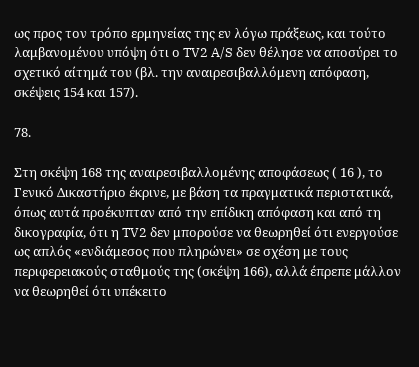ως προς τον τρόπο ερμηνείας της εν λόγω πράξεως, και τούτο λαμβανομένου υπόψη ότι ο TV2 A/S δεν θέλησε να αποσύρει το σχετικό αίτημά του (βλ. την αναιρεσιβαλλόμενη απόφαση, σκέψεις 154 και 157).

78.

Στη σκέψη 168 της αναιρεσιβαλλομένης αποφάσεως ( 16 ), το Γενικό Δικαστήριο έκρινε, με βάση τα πραγματικά περιστατικά, όπως αυτά προέκυπταν από την επίδικη απόφαση και από τη δικογραφία, ότι η TV2 δεν μπορούσε να θεωρηθεί ότι ενεργούσε ως απλός «ενδιάμεσος που πληρώνει» σε σχέση με τους περιφερειακούς σταθμούς της (σκέψη 166), αλλά έπρεπε μάλλον να θεωρηθεί ότι υπέκειτο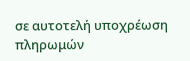σε αυτοτελή υποχρέωση πληρωμών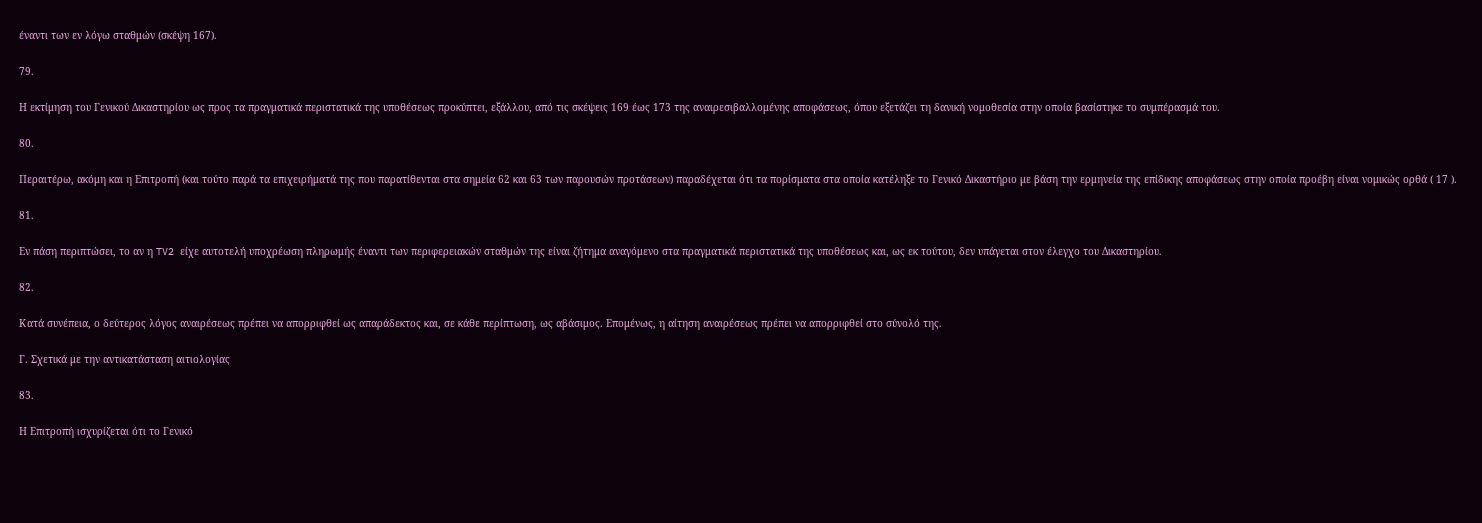έναντι των εν λόγω σταθμών (σκέψη 167).

79.

Η εκτίμηση του Γενικού Δικαστηρίου ως προς τα πραγματικά περιστατικά της υποθέσεως προκύπτει, εξάλλου, από τις σκέψεις 169 έως 173 της αναιρεσιβαλλομένης αποφάσεως, όπου εξετάζει τη δανική νομοθεσία στην οποία βασίστηκε το συμπέρασμά του.

80.

Περαιτέρω, ακόμη και η Επιτροπή (και τούτο παρά τα επιχειρήματά της που παρατίθενται στα σημεία 62 και 63 των παρουσών προτάσεων) παραδέχεται ότι τα πορίσματα στα οποία κατέληξε το Γενικό Δικαστήριο με βάση την ερμηνεία της επίδικης αποφάσεως στην οποία προέβη είναι νομικώς ορθά ( 17 ).

81.

Εν πάση περιπτώσει, το αν η TV2 είχε αυτοτελή υποχρέωση πληρωμής έναντι των περιφερειακών σταθμών της είναι ζήτημα αναγόμενο στα πραγματικά περιστατικά της υποθέσεως και, ως εκ τούτου, δεν υπάγεται στον έλεγχο του Δικαστηρίου.

82.

Κατά συνέπεια, ο δεύτερος λόγος αναιρέσεως πρέπει να απορριφθεί ως απαράδεκτος και, σε κάθε περίπτωση, ως αβάσιμος. Επομένως, η αίτηση αναιρέσεως πρέπει να απορριφθεί στο σύνολό της.

Γ. Σχετικά με την αντικατάσταση αιτιολογίας

83.

Η Επιτροπή ισχυρίζεται ότι το Γενικό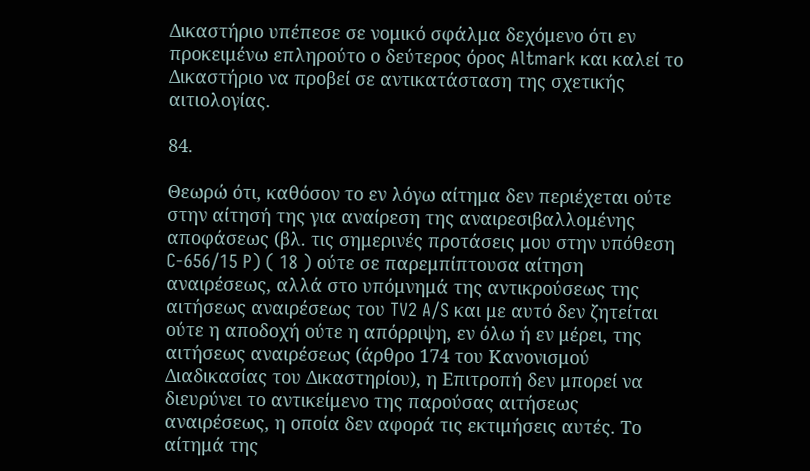Δικαστήριο υπέπεσε σε νομικό σφάλμα δεχόμενο ότι εν προκειμένω επληρούτο ο δεύτερος όρος Altmark και καλεί το Δικαστήριο να προβεί σε αντικατάσταση της σχετικής αιτιολογίας.

84.

Θεωρώ ότι, καθόσον το εν λόγω αίτημα δεν περιέχεται ούτε στην αίτησή της για αναίρεση της αναιρεσιβαλλομένης αποφάσεως (βλ. τις σημερινές προτάσεις μου στην υπόθεση C‑656/15 P) ( 18 ) ούτε σε παρεμπίπτουσα αίτηση αναιρέσεως, αλλά στο υπόμνημά της αντικρούσεως της αιτήσεως αναιρέσεως του TV2 A/S και με αυτό δεν ζητείται ούτε η αποδοχή ούτε η απόρριψη, εν όλω ή εν μέρει, της αιτήσεως αναιρέσεως (άρθρο 174 του Κανονισμού Διαδικασίας του Δικαστηρίου), η Επιτροπή δεν μπορεί να διευρύνει το αντικείμενο της παρούσας αιτήσεως αναιρέσεως, η οποία δεν αφορά τις εκτιμήσεις αυτές. Το αίτημά της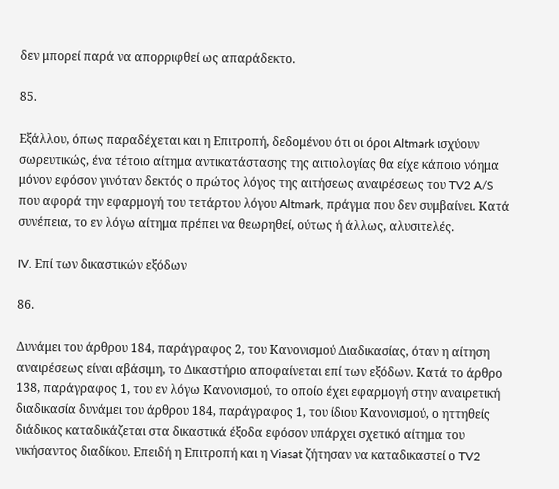δεν μπορεί παρά να απορριφθεί ως απαράδεκτο.

85.

Εξάλλου, όπως παραδέχεται και η Επιτροπή, δεδομένου ότι οι όροι Altmark ισχύουν σωρευτικώς, ένα τέτοιο αίτημα αντικατάστασης της αιτιολογίας θα είχε κάποιο νόημα μόνον εφόσον γινόταν δεκτός ο πρώτος λόγος της αιτήσεως αναιρέσεως του TV2 A/S που αφορά την εφαρμογή του τετάρτου λόγου Altmark, πράγμα που δεν συμβαίνει. Κατά συνέπεια, το εν λόγω αίτημα πρέπει να θεωρηθεί, ούτως ή άλλως, αλυσιτελές.

IV. Επί των δικαστικών εξόδων

86.

Δυνάμει του άρθρου 184, παράγραφος 2, του Κανονισμού Διαδικασίας, όταν η αίτηση αναιρέσεως είναι αβάσιμη, το Δικαστήριο αποφαίνεται επί των εξόδων. Κατά το άρθρο 138, παράγραφος 1, του εν λόγω Κανονισμού, το οποίο έχει εφαρμογή στην αναιρετική διαδικασία δυνάμει του άρθρου 184, παράγραφος 1, του ίδιου Κανονισμού, ο ηττηθείς διάδικος καταδικάζεται στα δικαστικά έξοδα εφόσον υπάρχει σχετικό αίτημα του νικήσαντος διαδίκου. Επειδή η Επιτροπή και η Viasat ζήτησαν να καταδικαστεί ο TV2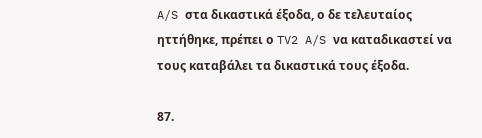A/S στα δικαστικά έξοδα, ο δε τελευταίος ηττήθηκε, πρέπει ο TV2 A/S να καταδικαστεί να τους καταβάλει τα δικαστικά τους έξοδα.

87.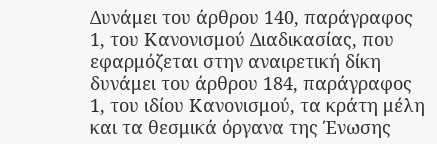Δυνάμει του άρθρου 140, παράγραφος 1, του Κανονισμού Διαδικασίας, που εφαρμόζεται στην αναιρετική δίκη δυνάμει του άρθρου 184, παράγραφος 1, του ιδίου Κανονισμού, τα κράτη μέλη και τα θεσμικά όργανα της Ένωσης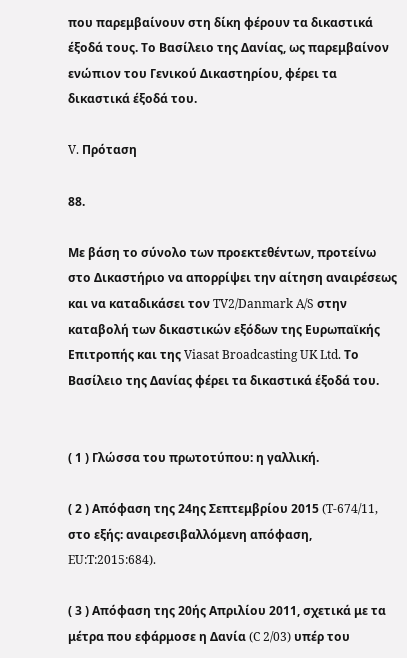που παρεμβαίνουν στη δίκη φέρουν τα δικαστικά έξοδά τους. Το Βασίλειο της Δανίας, ως παρεμβαίνον ενώπιον του Γενικού Δικαστηρίου, φέρει τα δικαστικά έξοδά του.

V. Πρόταση

88.

Με βάση το σύνολο των προεκτεθέντων, προτείνω στο Δικαστήριο να απορρίψει την αίτηση αναιρέσεως και να καταδικάσει τον TV2/Danmark A/S στην καταβολή των δικαστικών εξόδων της Ευρωπαϊκής Επιτροπής και της Viasat Broadcasting UK Ltd. Το Βασίλειο της Δανίας φέρει τα δικαστικά έξοδά του.


( 1 ) Γλώσσα του πρωτοτύπου: η γαλλική.

( 2 ) Απόφαση της 24ης Σεπτεμβρίου 2015 (T‑674/11, στο εξής: αναιρεσιβαλλόμενη απόφαση, EU:T:2015:684).

( 3 ) Απόφαση της 20ής Απριλίου 2011, σχετικά με τα μέτρα που εφάρμοσε η Δανία (C 2/03) υπέρ του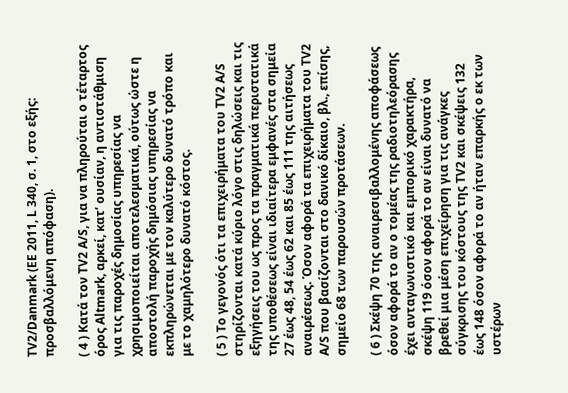TV2/Danmark (ΕΕ 2011, L 340, σ. 1, στο εξής: προσβαλλόμενη απόφαση).

( 4 ) Κατά τον TV2 A/S, για να πληρούται ο τέταρτος όρος Altmark, αρκεί, κατ’ ουσίαν, η αντιστάθμιση για τις παροχές δημοσίας υπηρεσίας να χρησιμοποιείται αποτελεσματικά, ούτως ώστε η αποστολή παροχής δημόσιας υπηρεσίας να εκπληρώνεται με τον καλύτερο δυνατό τρόπο και με το χαμηλότερο δυνατό κόστος.

( 5 ) Το γεγονός ότι τα επιχειρήματα του TV2 A/S στηρίζονται κατά κύριο λόγο στις δηλώσεις και τις εξηγήσεις του ως προς τα πραγματικά περιστατικά της υποθέσεως είναι ιδιαίτερα εμφανές στα σημεία 27 έως 48, 54 έως 62 και 85 έως 111 της αιτήσεως αναιρέσεως. Όσον αφορά τα επιχειρήματα του TV2 A/S που βασίζονται στο δανικό δίκαιο, βλ., επίσης, σημείο 68 των παρουσών προτάσεων.

( 6 ) Σκέψη 70 της αναιρεσιβαλλομένης αποφάσεως όσον αφορά το αν ο τομέας της ραδιοτηλεόρασης έχει ανταγωνιστικό και εμπορικό χαρακτήρα, σκέψη 119 όσον αφορά το αν είναι δυνατό να βρεθεί μια μέση επιχείρηση για τις ανάγκες σύγκρισης του κόστους της TV2 και σκέψεις 132 έως 148 όσον αφορά το αν ήταν επαρκής ο εκ των υστέρων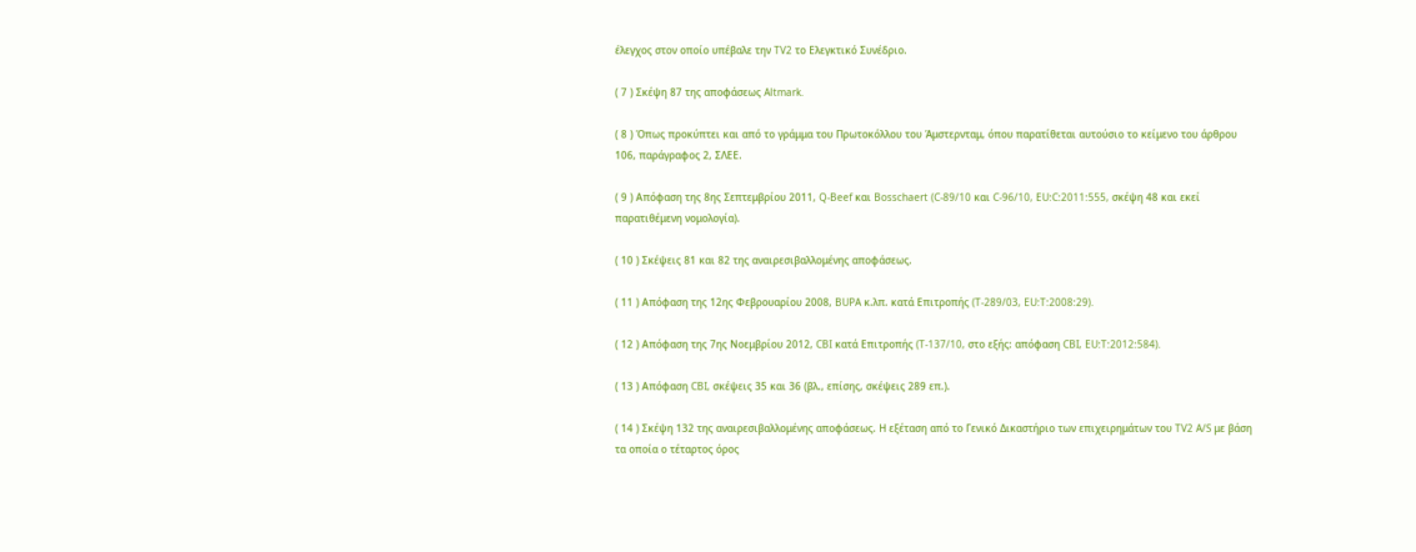έλεγχος στον οποίο υπέβαλε την TV2 το Ελεγκτικό Συνέδριο.

( 7 ) Σκέψη 87 της αποφάσεως Altmark.

( 8 ) Όπως προκύπτει και από το γράμμα του Πρωτοκόλλου του Άμστερνταμ, όπου παρατίθεται αυτούσιο το κείμενο του άρθρου 106, παράγραφος 2, ΣΛΕΕ.

( 9 ) Απόφαση της 8ης Σεπτεμβρίου 2011, Q-Beef και Bosschaert (C‑89/10 και C‑96/10, EU:C:2011:555, σκέψη 48 και εκεί παρατιθέμενη νομολογία).

( 10 ) Σκέψεις 81 και 82 της αναιρεσιβαλλομένης αποφάσεως.

( 11 ) Απόφαση της 12ης Φεβρουαρίου 2008, BUPA κ.λπ. κατά Επιτροπής (T‑289/03, EU:T:2008:29).

( 12 ) Απόφαση της 7ης Νοεμβρίου 2012, CBI κατά Επιτροπής (T‑137/10, στο εξής: απόφαση CBI, EU:T:2012:584).

( 13 ) Απόφαση CBI, σκέψεις 35 και 36 (βλ., επίσης, σκέψεις 289 επ.).

( 14 ) Σκέψη 132 της αναιρεσιβαλλομένης αποφάσεως. Η εξέταση από το Γενικό Δικαστήριο των επιχειρημάτων του TV2 A/S με βάση τα οποία ο τέταρτος όρος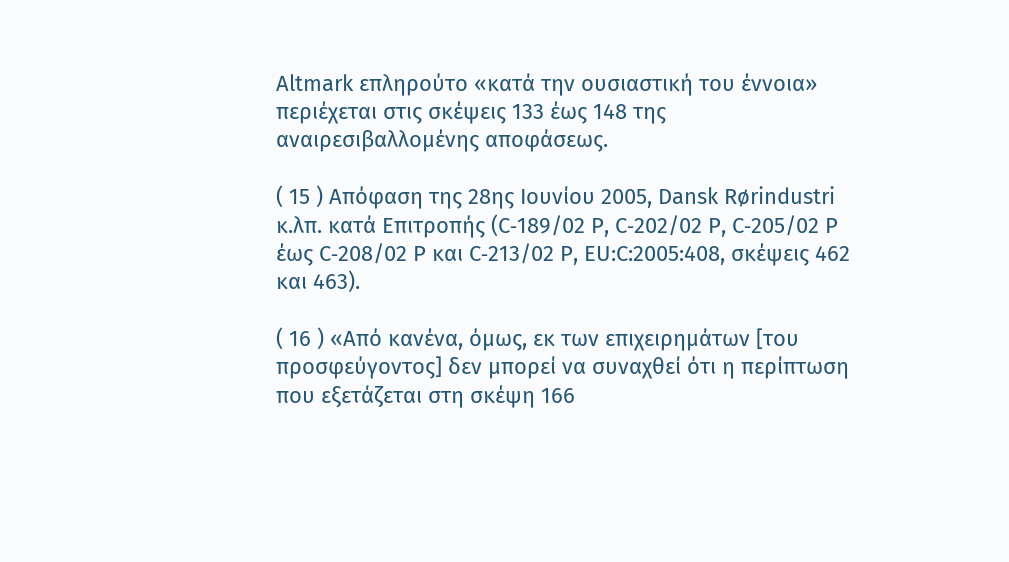Altmark επληρούτο «κατά την ουσιαστική του έννοια» περιέχεται στις σκέψεις 133 έως 148 της αναιρεσιβαλλομένης αποφάσεως.

( 15 ) Απόφαση της 28ης Ιουνίου 2005, Dansk Rørindustri κ.λπ. κατά Επιτροπής (C‑189/02 P, C‑202/02 P, C‑205/02 P έως C‑208/02 P και C‑213/02 P, EU:C:2005:408, σκέψεις 462 και 463).

( 16 ) «Από κανένα, όμως, εκ των επιχειρημάτων [του προσφεύγοντος] δεν μπορεί να συναχθεί ότι η περίπτωση που εξετάζεται στη σκέψη 166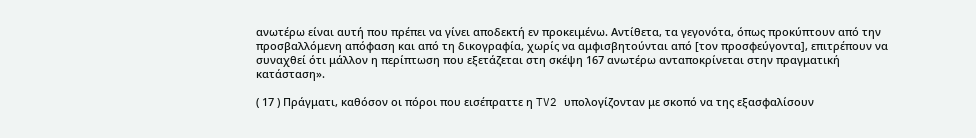ανωτέρω είναι αυτή που πρέπει να γίνει αποδεκτή εν προκειμένω. Αντίθετα, τα γεγονότα, όπως προκύπτουν από την προσβαλλόμενη απόφαση και από τη δικογραφία, χωρίς να αμφισβητούνται από [τον προσφεύγοντα], επιτρέπουν να συναχθεί ότι μάλλον η περίπτωση που εξετάζεται στη σκέψη 167 ανωτέρω ανταποκρίνεται στην πραγματική κατάσταση».

( 17 ) Πράγματι, καθόσον οι πόροι που εισέπραττε η TV2 υπολογίζονταν με σκοπό να της εξασφαλίσουν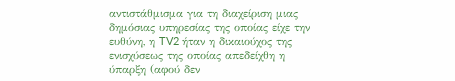αντιστάθμισμα για τη διαχείριση μιας δημόσιας υπηρεσίας της οποίας είχε την ευθύνη, η TV2 ήταν η δικαιούχος της ενισχύσεως της οποίας απεδείχθη η ύπαρξη (αφού δεν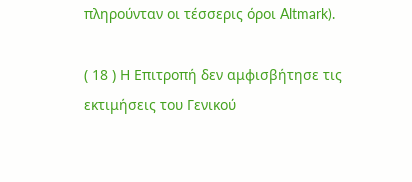πληρούνταν οι τέσσερις όροι Altmark).

( 18 ) Η Επιτροπή δεν αμφισβήτησε τις εκτιμήσεις του Γενικού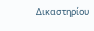Δικαστηρίου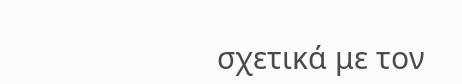σχετικά με τον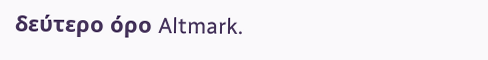δεύτερο όρο Altmark.